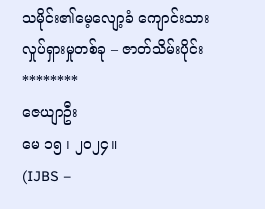သမိုင်း၏မေ့လျော့ခံ ကျောင်းသားလှုပ်ရှားမှုတစ်ခု – ဇာတ်သိမ်းပိုင်း
********
ဇေယျာဦး
မေ ၁၅ ၊ ၂၀၂၄။
(IJBS –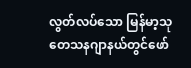လွတ်လပ်သော မြန်မာ့သုတေသနဂျာနယ်တွင်ဖော်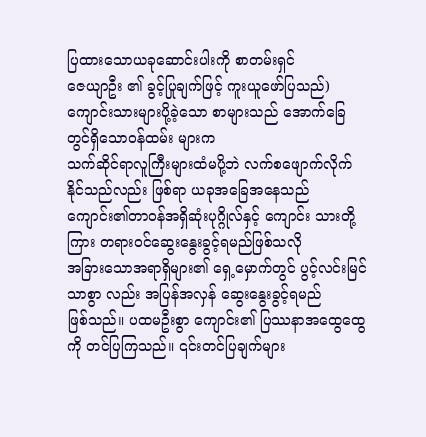ပြထားသောယခုဆောင်းပါးကို စာတမ်းရှင်
ဇေယျာဦး ၏ ခွင့်ပြုချက်ဖြင့် ကူးယူဖော်ပြသည်)
ကျောင်းသားများပို့ခဲ့သော စာများသည် အောက်ခြေတွင်ရှိသောဝန်ထမ်း များက
သက်ဆိုင်ရာလူကြီးများထံမပို့ဘဲ လက်စဖျောက်လိုက်နိုင်သည်လည်း ဖြစ်ရာ ယခုအခြေအနေသည်
ကျောင်း၏တာဝန်အရှိဆုံးပုဂ္ဂိုလ်နှင့် ကျောင်း သားတို့ကြား တရားဝင်ဆွေးနွေးခွင့်ရမည်ဖြစ်သလို
အခြားသောအရာရှိများ၏ ရှေ့မှောက်တွင် ပွင့်လင်းမြင်သာစွာ လည်း အပြန်အလှန် ဆွေးနွေးခွင့်ရမည်
ဖြစ်သည်။ ပထမဦးစွာ ကျောင်း၏ ပြဿနာအထွေထွေကို တင်ပြကြသည်။ ၎င်းတင်ပြချက်များ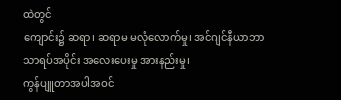ထဲတွင်
ကျောင်း၌ ဆရာ၊ ဆရာမ မလုံလောက်မှု၊ အင်ဂျင်နီယာဘာသာရပ်အပိုင်း အလေးပေးမှု အားနည်းမှု၊
ကွန်ပျူတာအပါအဝင်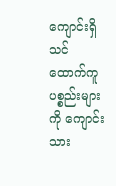ကျောင်းရှိ သင်ထောက်ကူပစ္စည်းများကို ကျောင်းသား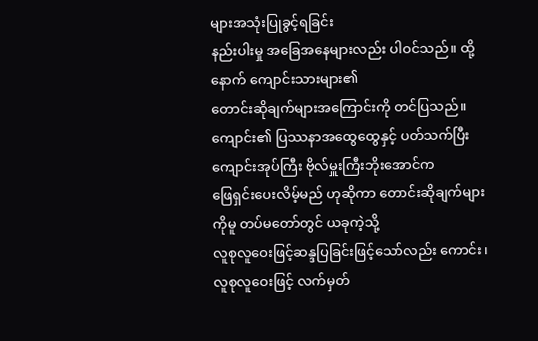များအသုံးပြုခွင့်ရခြင်း
နည်းပါးမှု အခြေအနေများလည်း ပါဝင်သည်။ ထို့နောက် ကျောင်းသားများ၏
တောင်းဆိုချက်များအကြောင်းကို တင်ပြသည်။
ကျောင်း၏ ပြဿနာအထွေထွေနှင့် ပတ်သက်ပြီး ကျောင်းအုပ်ကြီး ဗိုလ်မှူးကြီးဘိုးအောင်က
ဖြေရှင်းပေးလိမ့်မည် ဟုဆိုကာ တောင်းဆိုချက်များ ကိုမူ တပ်မတော်တွင် ယခုကဲ့သို့
လူစုလူဝေးဖြင့်ဆန္ဒပြခြင်းဖြင့်သော်လည်း ကောင်း၊ လူစုလူဝေးဖြင့် လက်မှတ်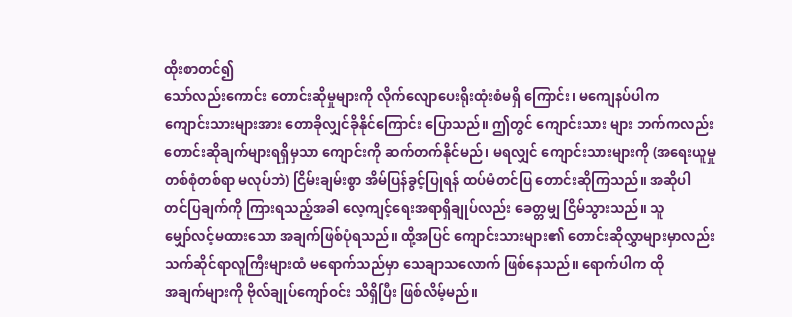ထိုးစာတင်၍
သော်လည်းကောင်း တောင်းဆိုမှုများကို လိုက်လျောပေးရိုးထုံးစံမရှိ ကြောင်း၊ မကျေနပ်ပါက
ကျောင်းသားများအား တောခိုလျှင်ခိုနိုင်ကြောင်း ပြောသည်။ ဤတွင် ကျောင်းသား များ ဘက်ကလည်း
တောင်းဆိုချက်များရရှိမှသာ ကျောင်းကို ဆက်တက်နိုင်မည်၊ မရလျှင် ကျောင်းသားများကို (အရေးယူမှု
တစ်စုံတစ်ရာ မလုပ်ဘဲ) ငြိမ်းချမ်းစွာ အိမ်ပြန်ခွင့်ပြုရန် ထပ်မံတင်ပြ တောင်းဆိုကြသည်။ အဆိုပါ
တင်ပြချက်ကို ကြားရသည့်အခါ လေ့ကျင့်ရေးအရာရှိချုပ်လည်း ခေတ္တမျှ ငြိမ်သွားသည်။ သူ
မျှော်လင့်မထားသော အချက်ဖြစ်ပုံရသည်။ ထို့အပြင် ကျောင်းသားများ၏ တောင်းဆိုလွှာများမှာလည်း
သက်ဆိုင်ရာလူကြီးများထံ မရောက်သည်မှာ သေချာသလောက် ဖြစ်နေသည်။ ရောက်ပါက ထို
အချက်များကို ဗိုလ်ချုပ်ကျော်ဝင်း သိရှိပြီး ဖြစ်လိမ့်မည်။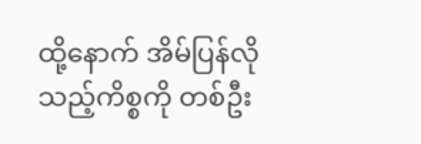ထို့နောက် အိမ်ပြန်လိုသည့်ကိစ္စကို တစ်ဦး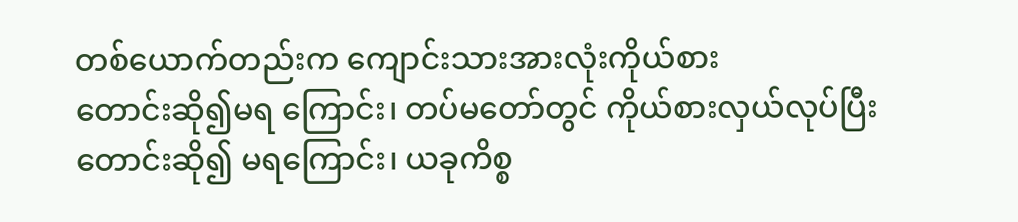တစ်ယောက်တည်းက ကျောင်းသားအားလုံးကိုယ်စား
တောင်းဆို၍မရ ကြောင်း၊ တပ်မတော်တွင် ကိုယ်စားလှယ်လုပ်ပြီး တောင်းဆို၍ မရကြောင်း၊ ယခုကိစ္စ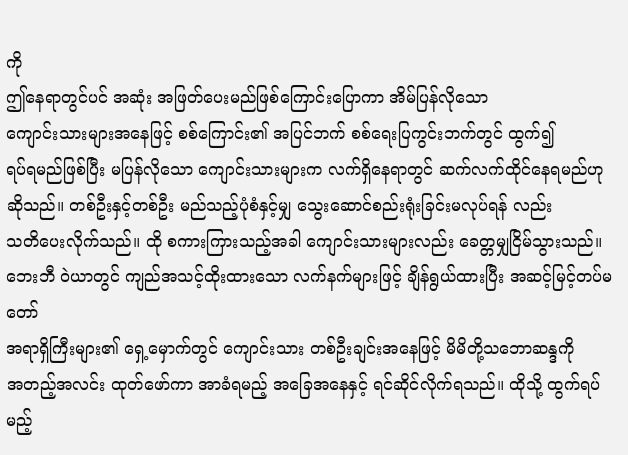ကို
ဤနေရာတွင်ပင် အဆုံး အဖြတ်ပေးမည်ဖြစ်ကြောင်းပြောကာ အိမ်ပြန်လိုသော
ကျောင်းသားများအနေဖြင့် စစ်ကြောင်း၏ အပြင်ဘက် စစ်ရေးပြကွင်းဘက်တွင် ထွက်၍
ရပ်ရမည်ဖြစ်ပြီး မပြန်လိုသော ကျောင်းသားများက လက်ရှိနေရာတွင် ဆက်လက်ထိုင်နေရမည်ဟု
ဆိုသည်။ တစ်ဦးနှင့်တစ်ဦး မည်သည့်ပုံစံနှင့်မျှ သွေးဆောင်စည်းရုံးခြင်းမလုပ်ရန် လည်း
သတိပေးလိုက်သည်။ ထို စကားကြားသည့်အခါ ကျောင်းသားများလည်း ခေတ္တမျှငြိမ်သွားသည်။
ဘေးဘီ ဝဲယာတွင် ကျည်အသင့်ထိုးထားသော လက်နက်များဖြင့် ချိန်ရွယ်ထားပြီး အဆင့်မြင့်တပ်မတော်
အရာရှိကြီးများ၏ ရှေ့မှောက်တွင် ကျောင်းသား တစ်ဦးချင်းအနေဖြင့် မိမိတို့သဘောဆန္ဒကို
အတည့်အလင်း ထုတ်ဖော်ကာ အာခံရမည့် အခြေအနေနှင့် ရင်ဆိုင်လိုက်ရသည်။ ထိုသို့ ထွက်ရပ်မည့်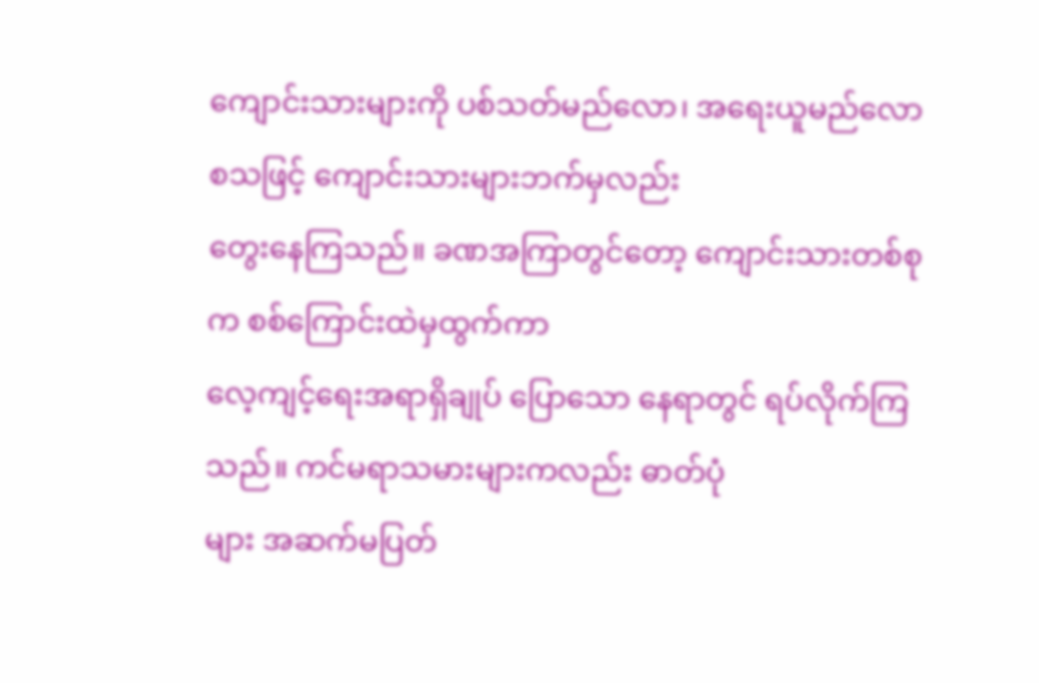ကျောင်းသားများကို ပစ်သတ်မည်လော၊ အရေးယူမည်လော စသဖြင့် ကျောင်းသားများဘက်မှလည်း
တွေးနေကြသည်။ ခဏအကြာတွင်တော့ ကျောင်းသားတစ်စုက စစ်ကြောင်းထဲမှထွက်ကာ
လေ့ကျင့်ရေးအရာရှိချုပ် ပြောသော နေရာတွင် ရပ်လိုက်ကြသည်။ ကင်မရာသမားများကလည်း ဓာတ်ပုံ
များ အဆက်မပြတ်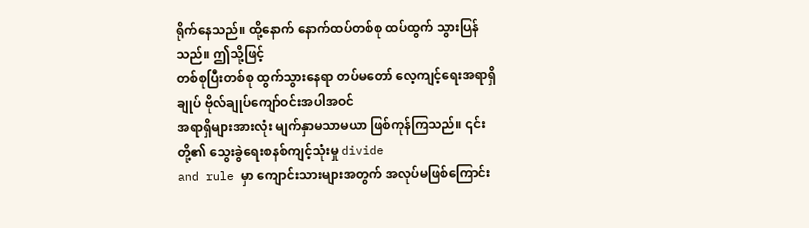ရိုက်နေသည်။ ထို့နောက် နောက်ထပ်တစ်စု ထပ်ထွက် သွားပြန်သည်။ ဤသို့ဖြင့်
တစ်စုပြီးတစ်စု ထွက်သွားနေရာ တပ်မတော် လေ့ကျင့်ရေးအရာရှိချုပ် ဗိုလ်ချုပ်ကျော်ဝင်းအပါအဝင်
အရာရှိများအားလုံး မျက်နှာမသာမယာ ဖြစ်ကုန်ကြသည်။ ၎င်းတို့၏ သွေးခွဲရေးစနစ်ကျင့်သုံးမှု divide
and rule မှာ ကျောင်းသားများအတွက် အလုပ်မဖြစ်ကြောင်း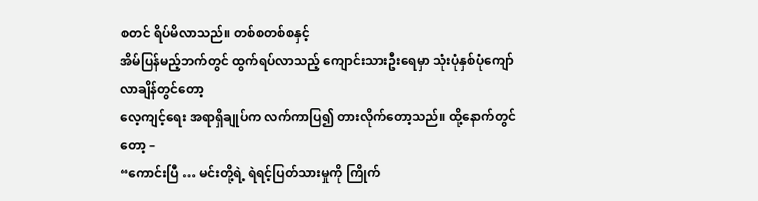စတင် ရိပ်မိလာသည်။ တစ်စတစ်စနှင့်
အိမ်ပြန်မည့်ဘက်တွင် ထွက်ရပ်လာသည့် ကျောင်းသားဦးရေမှာ သုံးပုံနှစ်ပုံကျော်လာချိန်တွင်တော့
လေ့ကျင့်ရေး အရာရှိချုပ်က လက်ကာပြ၍ တားလိုက်တော့သည်။ ထို့နောက်တွင်တော့ –
“ကောင်းပြီ … မင်းတို့ရဲ့ ရဲရင့်ပြတ်သားမှုကို ကြိုက်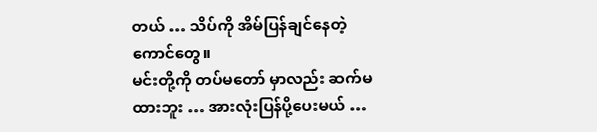တယ် … သိပ်ကို အိမ်ပြန်ချင်နေတဲ့ ကောင်တွေ။
မင်းတို့ကို တပ်မတော် မှာလည်း ဆက်မထားဘူး … အားလုံးပြန်ပို့ပေးမယ် …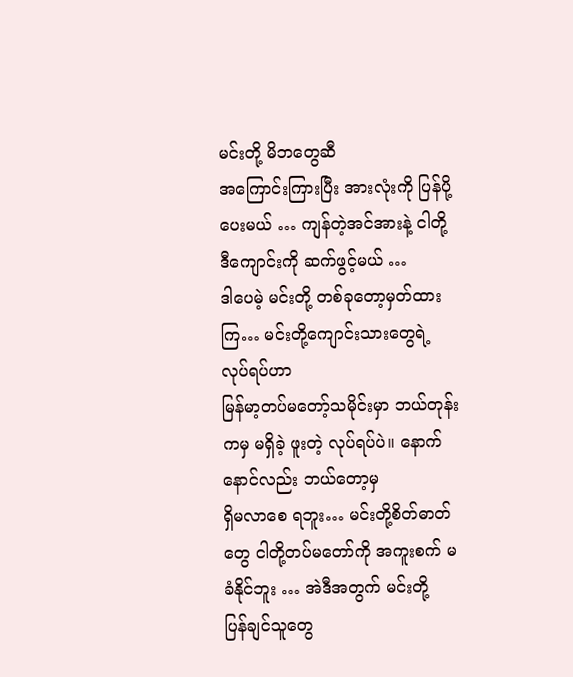မင်းတို့ မိဘတွေဆီ
အကြောင်းကြားပြီး အားလုံးကို ပြန်ပို့ပေးမယ် … ကျန်တဲ့အင်အားနဲ့ ငါတို့ ဒီကျောင်းကို ဆက်ဖွင့်မယ် …
ဒါပေမဲ့ မင်းတို့ တစ်ခုတော့မှတ်ထားကြ… မင်းတို့ကျောင်းသားတွေရဲ့ လုပ်ရပ်ဟာ
မြန်မာ့တပ်မတော့်သမိုင်းမှာ ဘယ်တုန်းကမှ မရှိခဲ့ ဖူးတဲ့ လုပ်ရပ်ပဲ။ နောက်နောင်လည်း ဘယ်တော့မှ
ရှိမလာစေ ရဘူး… မင်းတို့စိတ်ဓာတ်တွေ ငါတို့တပ်မတော်ကို အကူးစက် မခံနိုင်ဘူး … အဲဒီအတွက် မင်းတို့
ပြန်ချင်သူတွေ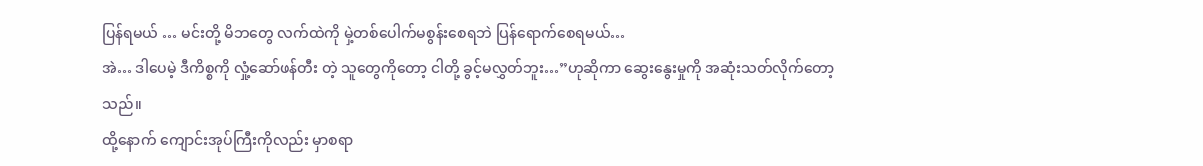ပြန်ရမယ် … မင်းတို့ မိဘတွေ လက်ထဲကို မှဲ့တစ်ပေါက်မစွန်းစေရဘဲ ပြန်ရောက်စေရမယ်…
အဲ… ဒါပေမဲ့ ဒီကိစ္စကို လှုံ့ဆော်ဖန်တီး တဲ့ သူတွေကိုတော့ ငါတို့ ခွင့်မလွှတ်ဘူး…”ဟုဆိုကာ ဆွေးနွေးမှုကို အဆုံးသတ်လိုက်တော့သည်။
ထို့နောက် ကျောင်းအုပ်ကြီးကိုလည်း မှာစရာ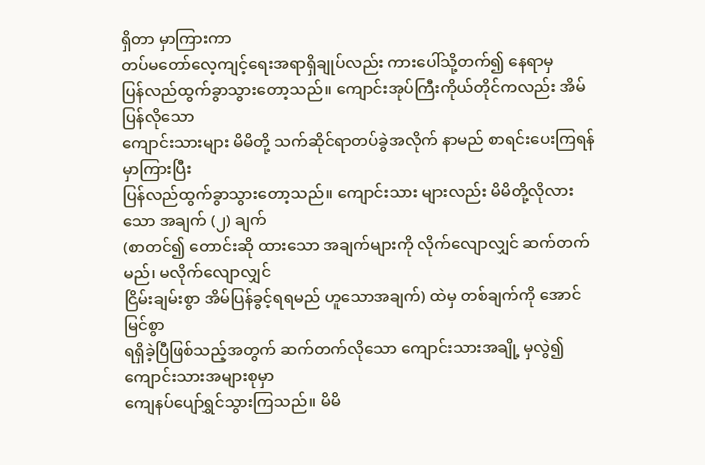ရှိတာ မှာကြားကာ
တပ်မတော်လေ့ကျင့်ရေးအရာရှိချုပ်လည်း ကားပေါ်သို့တက်၍ နေရာမှ
ပြန်လည်ထွက်ခွာသွားတော့သည်။ ကျောင်းအုပ်ကြီးကိုယ်တိုင်ကလည်း အိမ်ပြန်လိုသော
ကျောင်းသားများ မိမိတို့ သက်ဆိုင်ရာတပ်ခွဲအလိုက် နာမည် စာရင်းပေးကြရန် မှာကြားပြီး
ပြန်လည်ထွက်ခွာသွားတော့သည်။ ကျောင်းသား များလည်း မိမိတို့လိုလားသော အချက် (၂) ချက်
(စာတင်၍ တောင်းဆို ထားသော အချက်များကို လိုက်လျောလျှင် ဆက်တက်မည်၊ မလိုက်လျောလျှင်
ငြိမ်းချမ်းစွာ အိမ်ပြန်ခွင့်ရရမည် ဟူသောအချက်) ထဲမှ တစ်ချက်ကို အောင်မြင်စွာ
ရရှိခဲ့ပြီဖြစ်သည့်အတွက် ဆက်တက်လိုသော ကျောင်းသားအချို့ မှလွဲ၍ ကျောင်းသားအများစုမှာ
ကျေနပ်ပျော်ရွှင်သွားကြသည်။ မိမိ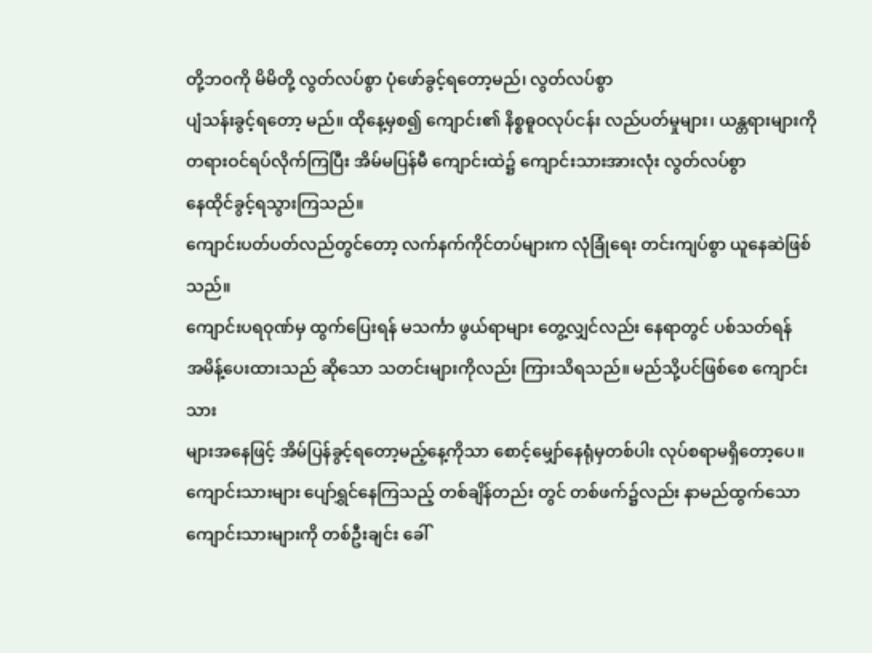တို့ဘဝကို မိမိတို့ လွတ်လပ်စွာ ပုံဖော်ခွင့်ရတော့မည်၊ လွတ်လပ်စွာ
ပျံသန်းခွင့်ရတော့ မည်။ ထိုနေ့မှစ၍ ကျောင်း၏ နိစ္စဓူဝလုပ်ငန်း လည်ပတ်မှုများ၊ ယန္တရားများကိုတရားဝင်ရပ်လိုက်ကြပြီး အိမ်မပြန်မီ ကျောင်းထဲ၌ ကျောင်းသားအားလုံး လွတ်လပ်စွာ
နေထိုင်ခွင့်ရသွားကြသည်။
ကျောင်းပတ်ပတ်လည်တွင်တော့ လက်နက်ကိုင်တပ်များက လုံခြုံရေး တင်းကျပ်စွာ ယူနေဆဲဖြစ်သည်။
ကျောင်းပရဝုဏ်မှ ထွက်ပြေးရန် မသင်္ကာ ဖွယ်ရာများ တွေ့လျှင်လည်း နေရာတွင် ပစ်သတ်ရန်
အမိန့်ပေးထားသည် ဆိုသော သတင်းများကိုလည်း ကြားသိရသည်။ မည်သို့ပင်ဖြစ်စေ ကျောင်းသား
များအနေဖြင့် အိမ်ပြန်ခွင့်ရတော့မည့်နေ့ကိုသာ စောင့်မျှော်နေရုံမှတစ်ပါး လုပ်စရာမရှိတော့ပေ။
ကျောင်းသားများ ပျော်ရွှင်နေကြသည့် တစ်ချိန်တည်း တွင် တစ်ဖက်၌လည်း နာမည်ထွက်သော
ကျောင်းသားများကို တစ်ဦးချင်း ခေါ်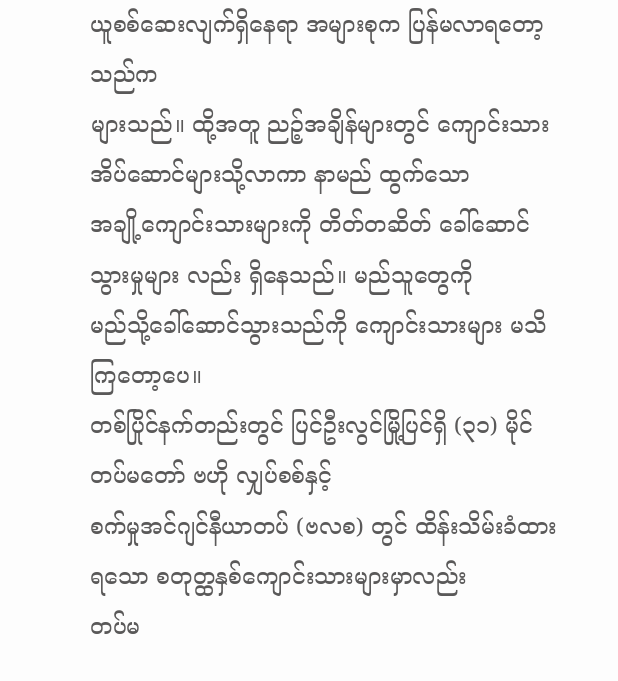ယူစစ်ဆေးလျက်ရှိနေရာ အများစုက ပြန်မလာရတော့သည်က
များသည်။ ထို့အတူ ညဉ့်အချိန်များတွင် ကျောင်းသားအိပ်ဆောင်များသို့လာကာ နာမည် ထွက်သော
အချို့ကျောင်းသားများကို တိတ်တဆိတ် ခေါ်ဆောင်သွားမှုများ လည်း ရှိနေသည်။ မည်သူတွေကို
မည်သို့ခေါ်ဆောင်သွားသည်ကို ကျောင်းသားများ မသိကြတော့ပေ။
တစ်ပြိုင်နက်တည်းတွင် ပြင်ဦးလွင်မြို့ပြင်ရှိ (၃၁) မိုင် တပ်မတော် ဗဟို လျှပ်စစ်နှင့်
စက်မှုအင်ဂျင်နီယာတပ် (ဗလစ) တွင် ထိန်းသိမ်းခံထားရသော စတုတ္ထနှစ်ကျောင်းသားများမှာလည်း
တပ်မ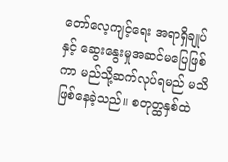တော်လေ့ကျင့်ရေး အရာရှိချုပ်နှင့် ဆွေးနွေးမှုအဆင်မပြေဖြစ်ကာ မည်သို့ဆက်လုပ်ရမည် မသိ
ဖြစ်နေခဲ့သည်။ စတုတ္ထနှစ်ထဲ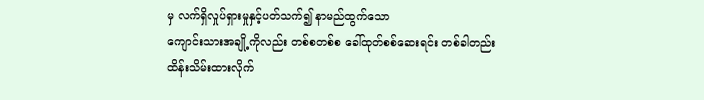မှ လက်ရှိလှုပ်ရှားမှုနှင့်ပတ်သက်၍ နာမည်ထွက်သော
ကျောင်းသားအချို့ကိုလည်း တစ်စတစ်စ ခေါ်ထုတ်စစ်ဆေးရင်း တစ်ခါတည်း
ထိန်းသိမ်းထားလိုက်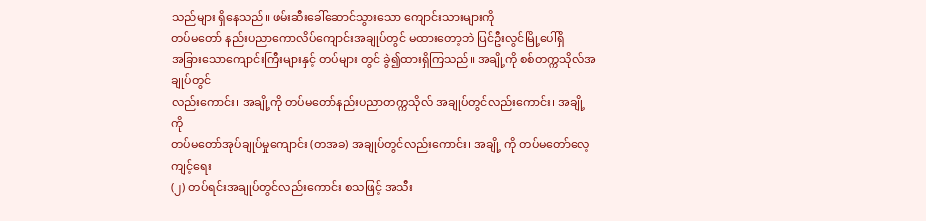သည်များ ရှိနေသည်။ ဖမ်းဆီးခေါ်ဆောင်သွားသော ကျောင်းသားများကို
တပ်မတော် နည်းပညာကောလိပ်ကျောင်းအချုပ်တွင် မထားတော့ဘဲ ပြင်ဦးလွင်မြို့ပေါ်ရှိ
အခြားသောကျောင်းကြီးများနှင့် တပ်များ တွင် ခွဲ၍ထားရှိကြသည်။ အချို့ကို စစ်တက္ကသိုလ်အချုပ်တွင်
လည်းကောင်း၊ အချို့ကို တပ်မတော်နည်းပညာတက္ကသိုလ် အချုပ်တွင်လည်းကောင်း၊ အချို့ ကို
တပ်မတော်အုပ်ချုပ်မှုကျောင်း (တအခ) အချုပ်တွင်လည်းကောင်း၊ အချို့ ကို တပ်မတော်လေ့ကျင့်ရေး
(၂) တပ်ရင်းအချုပ်တွင်လည်းကောင်း စသဖြင့် အသီး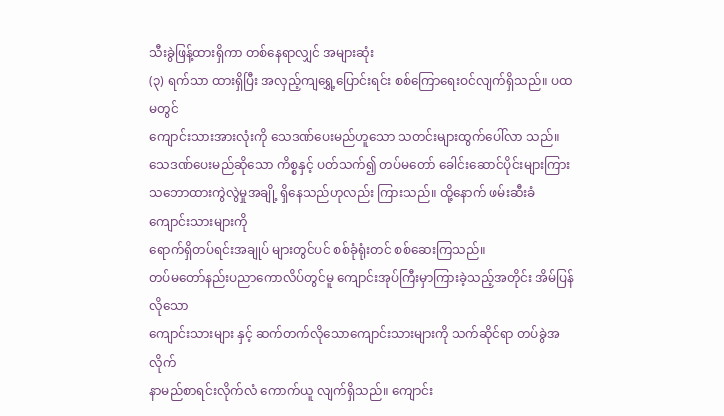သီးခွဲဖြန့်ထားရှိကာ တစ်နေရာလျှင် အများဆုံး
(၃) ရက်သာ ထားရှိပြီး အလှည့်ကျရွှေ့ပြောင်းရင်း စစ်ကြောရေးဝင်လျက်ရှိသည်။ ပထမတွင်
ကျောင်းသားအားလုံးကို သေဒဏ်ပေးမည်ဟူသော သတင်းများထွက်ပေါ်လာ သည်။
သေဒဏ်ပေးမည်ဆိုသော ကိစ္စနှင့် ပတ်သက်၍ တပ်မတော် ခေါင်းဆောင်ပိုင်းများကြား
သဘောထားကွဲလွဲမှုအချို့ ရှိနေသည်ဟုလည်း ကြားသည်။ ထို့နောက် ဖမ်းဆီးခံ ကျောင်းသားများကို
ရောက်ရှိတပ်ရင်းအချုပ် များတွင်ပင် စစ်ခုံရုံးတင် စစ်ဆေးကြသည်။
တပ်မတော်နည်းပညာကောလိပ်တွင်မူ ကျောင်းအုပ်ကြီးမှာကြားခဲ့သည့်အတိုင်း အိမ်ပြန်လိုသော
ကျောင်းသားများ နှင့် ဆက်တက်လိုသောကျောင်းသားများကို သက်ဆိုင်ရာ တပ်ခွဲအလိုက်
နာမည်စာရင်းလိုက်လံ ကောက်ယူ လျက်ရှိသည်။ ကျောင်း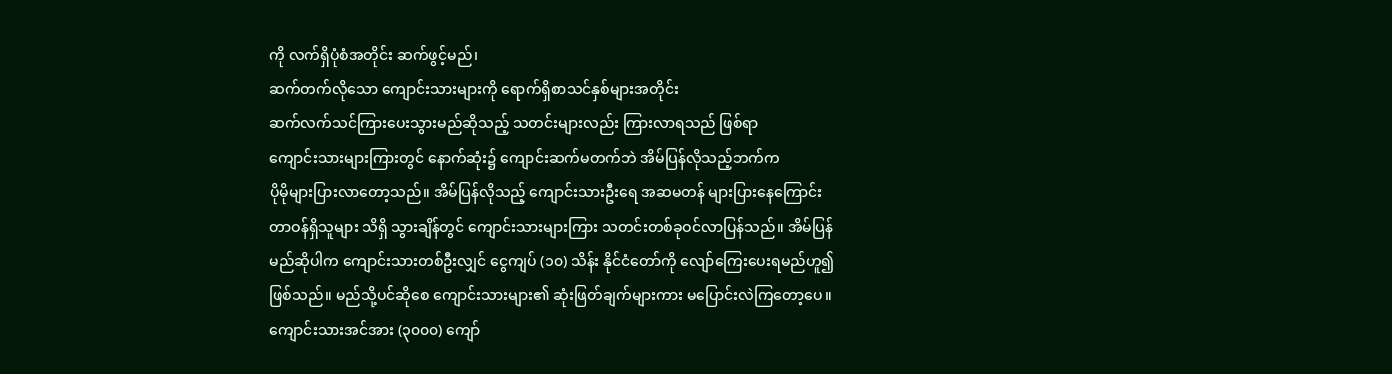ကို လက်ရှိပုံစံအတိုင်း ဆက်ဖွင့်မည်၊
ဆက်တက်လိုသော ကျောင်းသားများကို ရောက်ရှိစာသင်နှစ်များအတိုင်း
ဆက်လက်သင်ကြားပေးသွားမည်ဆိုသည့် သတင်းများလည်း ကြားလာရသည် ဖြစ်ရာ
ကျောင်းသားများကြားတွင် နောက်ဆုံး၌ ကျောင်းဆက်မတက်ဘဲ အိမ်ပြန်လိုသည့်ဘက်က
ပိုမိုများပြားလာတော့သည်။ အိမ်ပြန်လိုသည့် ကျောင်းသားဦးရေ အဆမတန် များပြားနေကြောင်း
တာဝန်ရှိသူများ သိရှိ သွားချိန်တွင် ကျောင်းသားများကြား သတင်းတစ်ခုဝင်လာပြန်သည်။ အိမ်ပြန်
မည်ဆိုပါက ကျောင်းသားတစ်ဦးလျှင် ငွေကျပ် (၁၀) သိန်း နိုင်ငံတော်ကို လျော်ကြေးပေးရမည်ဟူ၍
ဖြစ်သည်။ မည်သို့ပင်ဆိုစေ ကျောင်းသားများ၏ ဆုံးဖြတ်ချက်များကား မပြောင်းလဲကြတော့ပေ။
ကျောင်းသားအင်အား (၃၀၀၀) ကျော်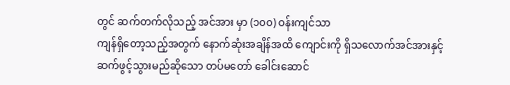တွင် ဆက်တက်လိုသည့် အင်အား မှာ (၁၀၀) ဝန်းကျင်သာ
ကျန်ရှိတော့သည့်အတွက် နောက်ဆုံးအချိန်အထိ ကျောင်းကို ရှိသလောက်အင်အားနှင့်
ဆက်ဖွင့်သွားမည်ဆိုသော တပ်မတော် ခေါင်းဆောင်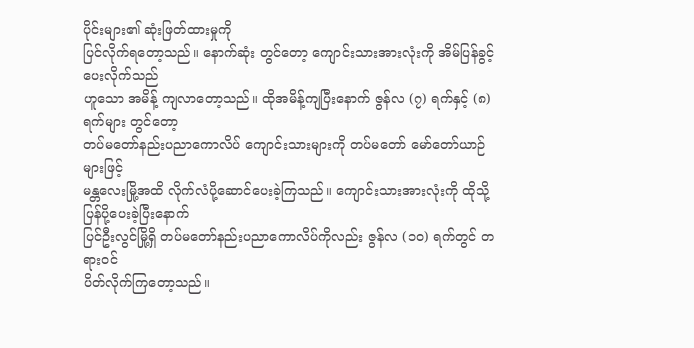ပိုင်းများ၏ ဆုံးဖြတ်ထားမှုကို
ပြင်လိုက်ရတော့သည်။ နောက်ဆုံး တွင်တော့ ကျောင်းသားအားလုံးကို အိမ်ပြန်ခွင့်ပေးလိုက်သည်
ဟူသော အမိန့် ကျလာတော့သည်။ ထိုအမိန့်ကျပြီးနောက် ဇွန်လ (၇) ရက်နှင့် (၈) ရက်များ တွင်တော့
တပ်မတော်နည်းပညာကောလိပ် ကျောင်းသားများကို တပ်မတော် မော်တော်ယာဉ်များဖြင့်
မန္တလေးမြို့အထိ လိုက်လံပို့ဆောင်ပေးခဲ့ကြသည်။ ကျောင်းသားအားလုံးကို ထိုသို့ပြန်ပို့ပေးခဲ့ပြီးနောက်
ပြင်ဦးလွင်မြို့ရှိ တပ်မတော်နည်းပညာကောလိပ်ကိုလည်း ဇွန်လ (၁၀) ရက်တွင် တရားဝင်
ပိတ်လိုက်ကြတော့သည်။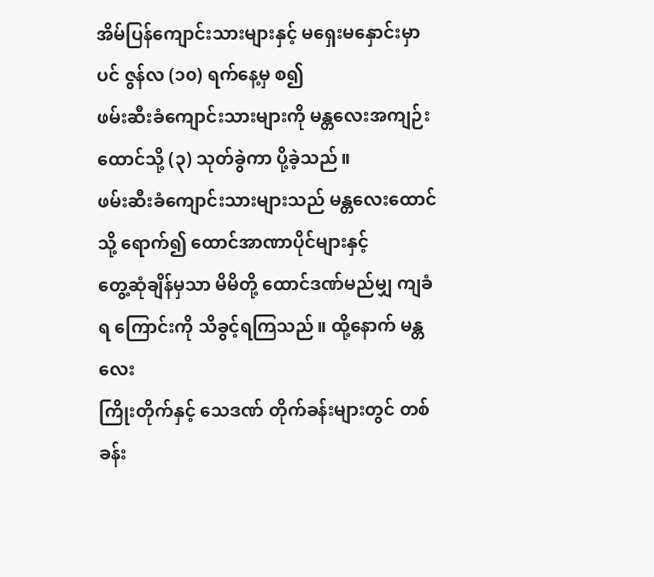အိမ်ပြန်ကျောင်းသားများနှင့် မရှေးမနှောင်းမှာပင် ဇွန်လ (၁၀) ရက်နေ့မှ စ၍
ဖမ်းဆီးခံကျောင်းသားများကို မန္တလေးအကျဉ်းထောင်သို့ (၃) သုတ်ခွဲကာ ပို့ခဲ့သည်။
ဖမ်းဆီးခံကျောင်းသားများသည် မန္တလေးထောင်သို့ ရောက်၍ ထောင်အာဏာပိုင်များနှင့်
တွေ့ဆုံချိန်မှသာ မိမိတို့ ထောင်ဒဏ်မည်မျှ ကျခံရ ကြောင်းကို သိခွင့်ရကြသည်။ ထို့နောက် မန္တလေး
ကြိုးတိုက်နှင့် သေဒဏ် တိုက်ခန်းများတွင် တစ်ခန်း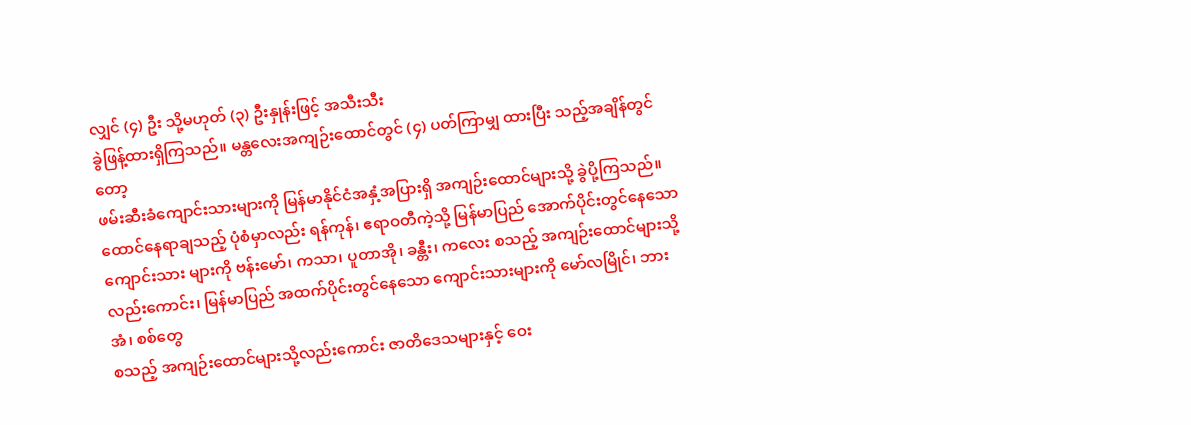လျှင် (၄) ဦး သို့မဟုတ် (၃) ဦးနှုန်းဖြင့် အသီးသီး
ခွဲဖြန့်ထားရှိကြသည်။ မန္တလေးအကျဉ်းထောင်တွင် (၄) ပတ်ကြာမျှ ထားပြီး သည့်အချိန်တွင်တော့
ဖမ်းဆီးခံကျောင်းသားများကို မြန်မာနိုင်ငံအနှံ့အပြားရှိ အကျဉ်းထောင်များသို့ ခွဲပို့ကြသည်။
ထောင်နေရာချသည့် ပုံစံမှာလည်း ရန်ကုန်၊ ဧရာဝတီကဲ့သို့ မြန်မာပြည် အောက်ပိုင်းတွင်နေသော
ကျောင်းသား များကို ဗန်းမော်၊ ကသာ၊ ပူတာအို၊ ခန္တီး၊ ကလေး စသည့် အကျဉ်းထောင်များသို့
လည်းကောင်း၊ မြန်မာပြည် အထက်ပိုင်းတွင်နေသော ကျောင်းသားများကို မော်လမြိုင်၊ ဘားအံ၊ စစ်တွေ
စသည့် အကျဉ်းထောင်များသို့လည်းကောင်း ဇာတိဒေသများနှင့် ဝေး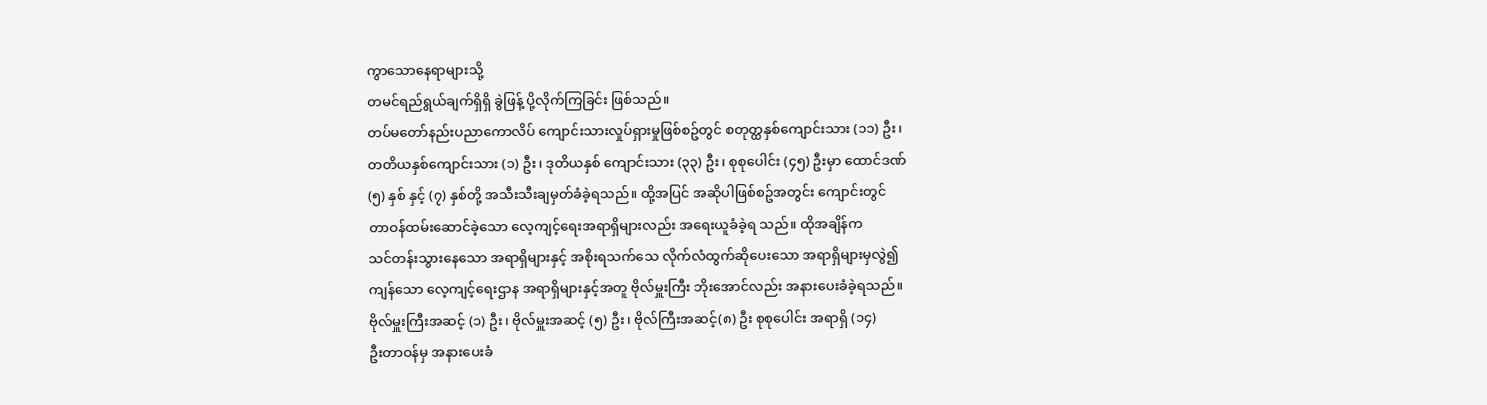ကွာသောနေရာများသို့
တမင်ရည်ရွယ်ချက်ရှိရှိ ခွဲဖြန့် ပို့လိုက်ကြခြင်း ဖြစ်သည်။
တပ်မတော်နည်းပညာကောလိပ် ကျောင်းသားလှုပ်ရှားမှုဖြစ်စဥ်တွင် စတုတ္ထနှစ်ကျောင်းသား (၁၁) ဦး၊
တတိယနှစ်ကျောင်းသား (၁) ဦး၊ ဒုတိယနှစ် ကျောင်းသား (၃၃) ဦး၊ စုစုပေါင်း (၄၅) ဦးမှာ ထောင်ဒဏ်
(၅) နှစ် နှင့် (၇) နှစ်တို့ အသီးသီးချမှတ်ခံခဲ့ရသည်။ ထို့အပြင် အဆိုပါဖြစ်စဥ်အတွင်း ကျောင်းတွင်
တာဝန်ထမ်းဆောင်ခဲ့သော လေ့ကျင့်ရေးအရာရှိများလည်း အရေးယူခံခဲ့ရ သည်။ ထိုအချိန်က
သင်တန်းသွားနေသော အရာရှိများနှင့် အစိုးရသက်သေ လိုက်လံထွက်ဆိုပေးသော အရာရှိများမှလွဲ၍
ကျန်သော လေ့ကျင့်ရေးဌာန အရာရှိများနှင့်အတူ ဗိုလ်မှူးကြီး ဘိုးအောင်လည်း အနားပေးခံခဲ့ရသည်။
ဗိုလ်မှူးကြီးအဆင့် (၁) ဦး၊ ဗိုလ်မှူးအဆင့် (၅) ဦး၊ ဗိုလ်ကြီးအဆင့်(၈) ဦး စုစုပေါင်း အရာရှိ (၁၄)
ဦးတာဝန်မှ အနားပေးခံ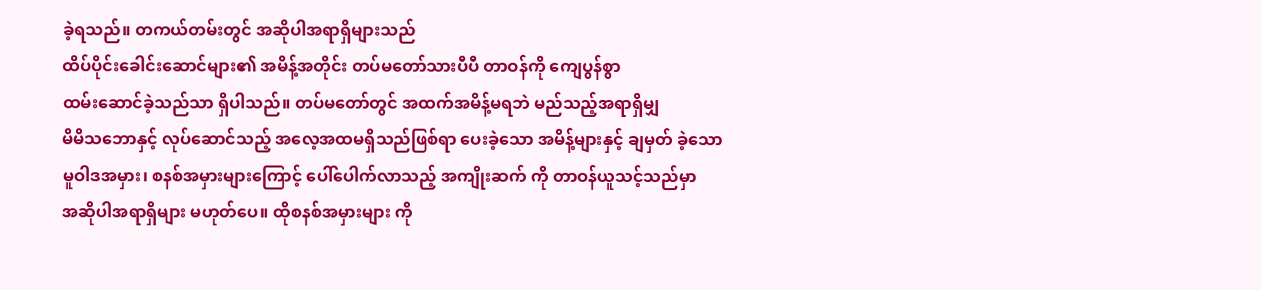ခဲ့ရသည်။ တကယ်တမ်းတွင် အဆိုပါအရာရှိများသည်
ထိပ်ပိုင်းခေါင်းဆောင်များ၏ အမိန့်အတိုင်း တပ်မတော်သားပီပီ တာဝန်ကို ကျေပွန်စွာ
ထမ်းဆောင်ခဲ့သည်သာ ရှိပါသည်။ တပ်မတော်တွင် အထက်အမိန့်မရဘဲ မည်သည့်အရာရှိမျှ
မိမိသဘောနှင့် လုပ်ဆောင်သည့် အလေ့အထမရှိသည်ဖြစ်ရာ ပေးခဲ့သော အမိန့်များနှင့် ချမှတ် ခဲ့သော
မူဝါဒအမှား၊ စနစ်အမှားများကြောင့် ပေါ်ပေါက်လာသည့် အကျိုးဆက် ကို တာဝန်ယူသင့်သည်မှာ
အဆိုပါအရာရှိများ မဟုတ်ပေ။ ထိုစနစ်အမှားများ ကို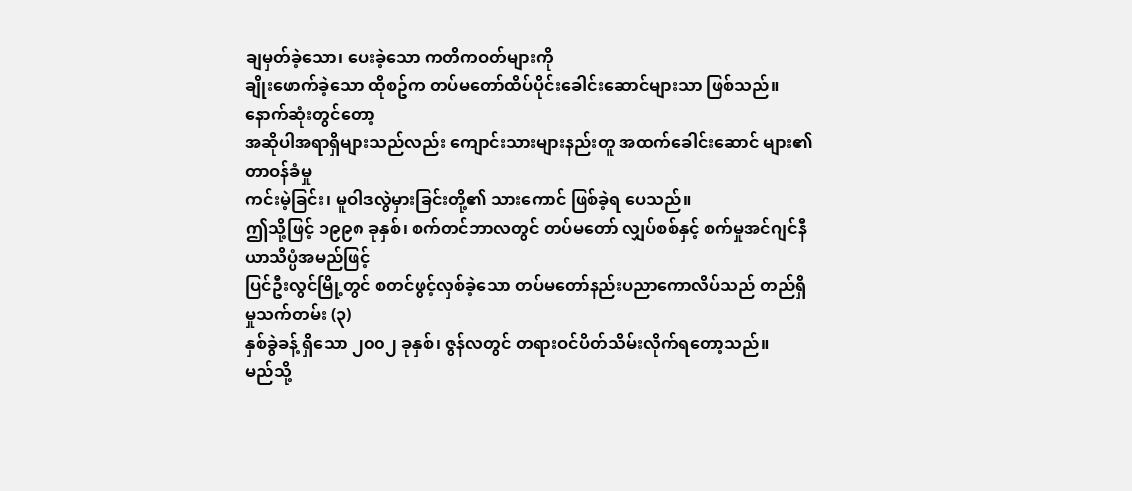ချမှတ်ခဲ့သော၊ ပေးခဲ့သော ကတိကဝတ်များကို
ချိုးဖောက်ခဲ့သော ထိုစဥ်က တပ်မတော်ထိပ်ပိုင်းခေါင်းဆောင်များသာ ဖြစ်သည်။ နောက်ဆုံးတွင်တော့
အဆိုပါအရာရှိများသည်လည်း ကျောင်းသားများနည်းတူ အထက်ခေါင်းဆောင် များ၏ တာဝန်ခံမှု
ကင်းမဲ့ခြင်း၊ မူဝါဒလွဲမှားခြင်းတို့၏ သားကောင် ဖြစ်ခဲ့ရ ပေသည်။
ဤသို့ဖြင့် ၁၉၉၈ ခုနှစ်၊ စက်တင်ဘာလတွင် တပ်မတော် လျှပ်စစ်နှင့် စက်မှုအင်ဂျင်နီယာသိပ္ပံအမည်ဖြင့်
ပြင်ဦးလွင်မြို့တွင် စတင်ဖွင့်လှစ်ခဲ့သော တပ်မတော်နည်းပညာကောလိပ်သည် တည်ရှိမှုသက်တမ်း (၃)
နှစ်ခွဲခန့် ရှိသော ၂၀၀၂ ခုနှစ်၊ ဇွန်လတွင် တရားဝင်ပိတ်သိမ်းလိုက်ရတော့သည်။
မည်သို့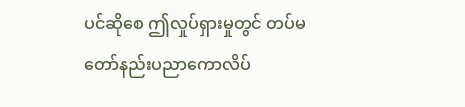ပင်ဆိုစေ ဤလှုပ်ရှားမှုတွင် တပ်မတော်နည်းပညာကောလိပ်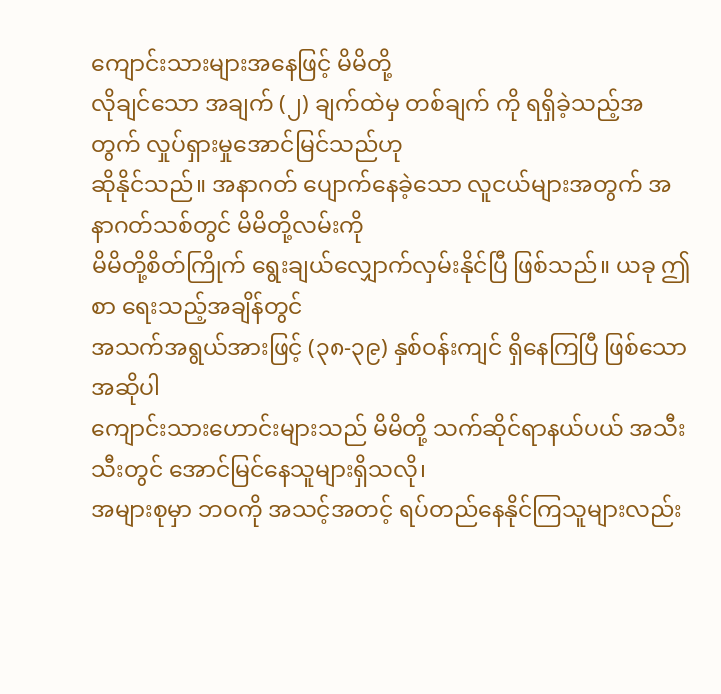ကျောင်းသားများအနေဖြင့် မိမိတို့
လိုချင်သော အချက် (၂) ချက်ထဲမှ တစ်ချက် ကို ရရှိခဲ့သည့်အတွက် လှုပ်ရှားမှုအောင်မြင်သည်ဟု
ဆိုနိုင်သည်။ အနာဂတ် ပျောက်နေခဲ့သော လူငယ်များအတွက် အနာဂတ်သစ်တွင် မိမိတို့လမ်းကို
မိမိတို့စိတ်ကြိုက် ရွေးချယ်လျှောက်လှမ်းနိုင်ပြီ ဖြစ်သည်။ ယခု ဤစာ ရေးသည့်အချိန်တွင်
အသက်အရွယ်အားဖြင့် (၃၈-၃၉) နှစ်ဝန်းကျင် ရှိနေကြပြီ ဖြစ်သော အဆိုပါ
ကျောင်းသားဟောင်းများသည် မိမိတို့ သက်ဆိုင်ရာနယ်ပယ် အသီးသီးတွင် အောင်မြင်နေသူများရှိသလို၊
အများစုမှာ ဘဝကို အသင့်အတင့် ရပ်တည်နေနိုင်ကြသူများလည်း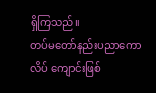ရှိကြသည်။
တပ်မတော်နည်းပညာကောလိပ် ကျောင်းဖြစ်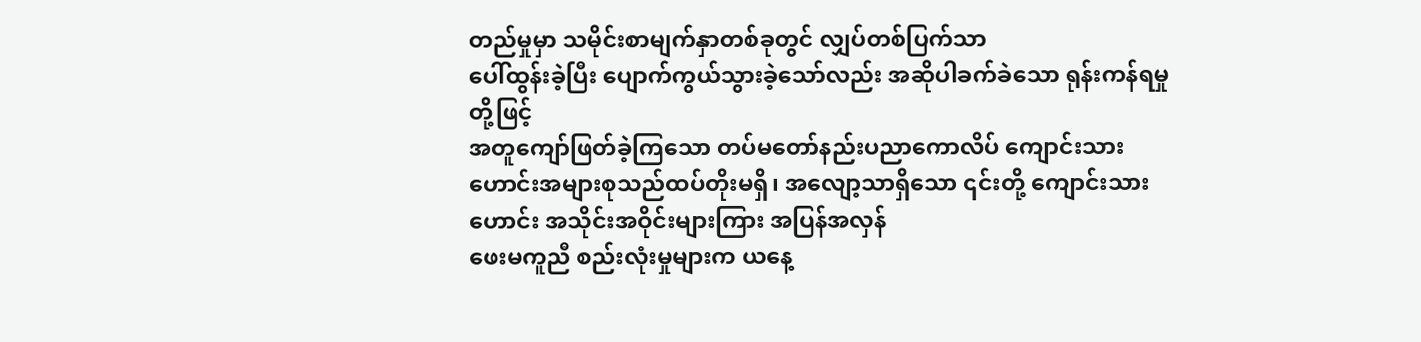တည်မှုမှာ သမိုင်းစာမျက်နှာတစ်ခုတွင် လျှပ်တစ်ပြက်သာ
ပေါ်ထွန်းခဲ့ပြီး ပျောက်ကွယ်သွားခဲ့သော်လည်း အဆိုပါခက်ခဲသော ရုန်းကန်ရမှု တို့ဖြင့်
အတူကျော်ဖြတ်ခဲ့ကြသော တပ်မတော်နည်းပညာကောလိပ် ကျောင်းသားဟောင်းအများစုသည်ထပ်တိုးမရှိ၊ အလျော့သာရှိသော ၎င်းတို့ ကျောင်းသားဟောင်း အသိုင်းအဝိုင်းများကြား အပြန်အလှန်
ဖေးမကူညီ စည်းလုံးမှုများက ယနေ့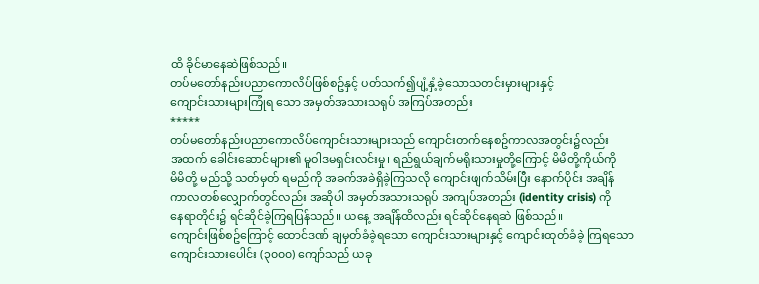ထိ ခိုင်မာနေဆဲဖြစ်သည်။
တပ်မတော်နည်းပညာကောလိပ်ဖြစ်စဥ်နှင့် ပတ်သက်၍ပျံ့နှံ့ခဲ့သောသတင်းမှားများနှင့်
ကျောင်းသားများကြုံရ သော အမှတ်အသားသရုပ် အကြပ်အတည်း
*****
တပ်မတော်နည်းပညာကောလိပ်ကျောင်းသားများသည် ကျောင်းတက်နေစဥ်ကာလအတွင်း၌လည်း
အထက် ခေါင်းဆောင်များ၏ မူဝါဒမရှင်းလင်းမှု၊ ရည်ရွယ်ချက်မရိုးသားမှုတို့ကြောင့် မိမိတို့ကိုယ်ကို
မိမိတို့ မည်သို့ သတ်မှတ် ရမည်ကို အခက်အခဲရှိခဲ့ကြသလို ကျောင်းဖျက်သိမ်းပြီး နောက်ပိုင်း အချိန်
ကာလတစ်လျှောက်တွင်လည်း အဆိုပါ အမှတ်အသားသရုပ် အကျပ်အတည်း (identity crisis) ကို
နေရာတိုင်း၌ ရင်ဆိုင်ခဲ့ကြရပြန်သည်။ ယနေ့ အချိန်ထိလည်း ရင်ဆိုင်နေရဆဲ ဖြစ်သည်။
ကျောင်းဖြစ်စဥ်ကြောင့် ထောင်ဒဏ် ချမှတ်ခံခဲ့ရသော ကျောင်းသားများနှင့် ကျောင်းထုတ်ခံခဲ့ ကြရသော
ကျောင်းသားပေါင်း (၃၀၀၀) ကျော်သည် ယခု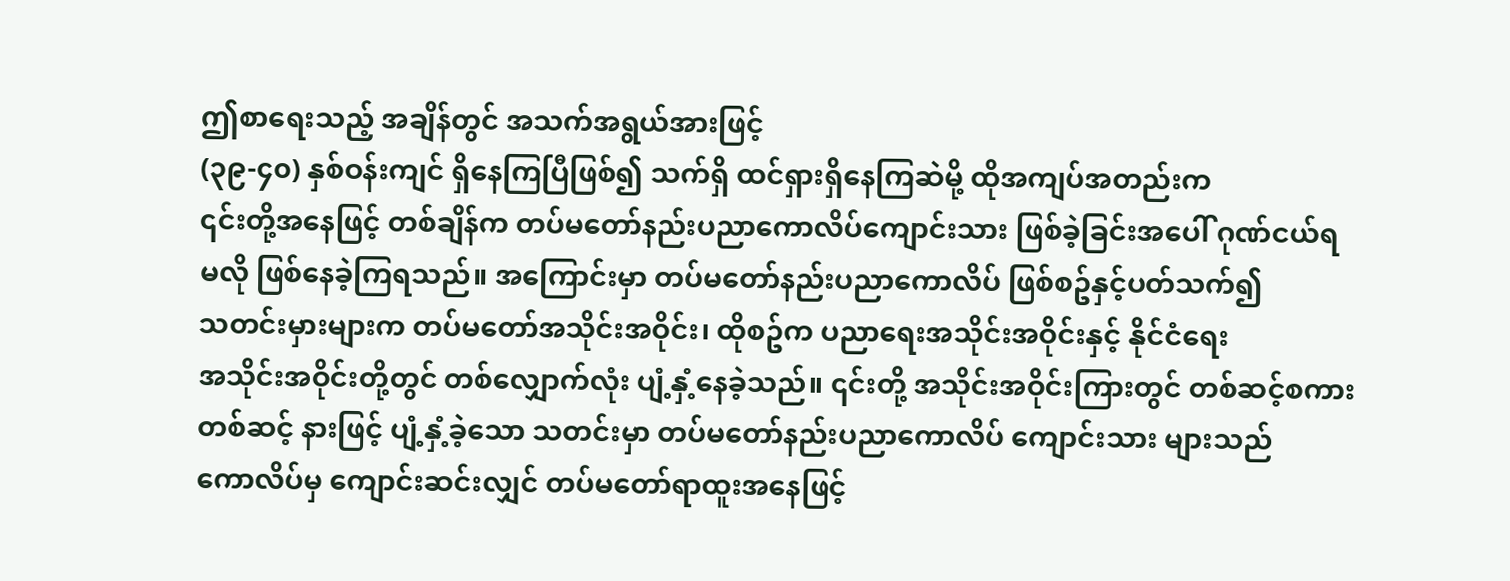ဤစာရေးသည့် အချိန်တွင် အသက်အရွယ်အားဖြင့်
(၃၉-၄၀) နှစ်ဝန်းကျင် ရှိနေကြပြီဖြစ်၍ သက်ရှိ ထင်ရှားရှိနေကြဆဲမို့ ထိုအကျပ်အတည်းက
၎င်းတို့အနေဖြင့် တစ်ချိန်က တပ်မတော်နည်းပညာကောလိပ်ကျောင်းသား ဖြစ်ခဲ့ခြင်းအပေါ် ဂုဏ်ငယ်ရ
မလို ဖြစ်နေခဲ့ကြရသည်။ အကြောင်းမှာ တပ်မတော်နည်းပညာကောလိပ် ဖြစ်စဥ်နှင့်ပတ်သက်၍
သတင်းမှားများက တပ်မတော်အသိုင်းအဝိုင်း၊ ထိုစဥ်က ပညာရေးအသိုင်းအဝိုင်းနှင့် နိုင်ငံရေး
အသိုင်းအဝိုင်းတို့တွင် တစ်လျှောက်လုံး ပျံ့နှံ့နေခဲ့သည်။ ၎င်းတို့ အသိုင်းအဝိုင်းကြားတွင် တစ်ဆင့်စကား
တစ်ဆင့် နားဖြင့် ပျံ့နှံ့ခဲ့သော သတင်းမှာ တပ်မတော်နည်းပညာကောလိပ် ကျောင်းသား များသည်
ကောလိပ်မှ ကျောင်းဆင်းလျှင် တပ်မတော်ရာထူးအနေဖြင့်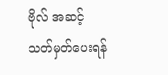ဗိုလ် အဆင့် သတ်မှတ်ပေးရန်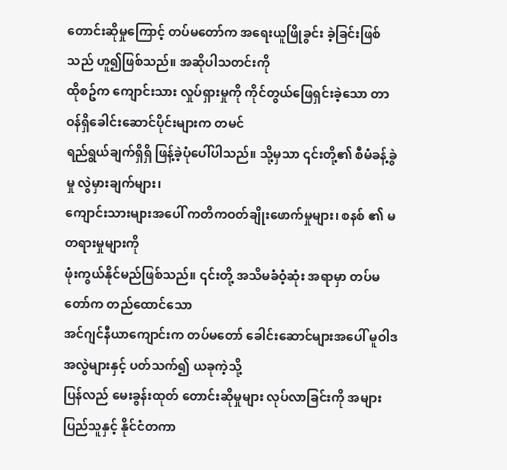တောင်းဆိုမှုကြောင့် တပ်မတော်က အရေးယူဖြိုခွင်း ခဲ့ခြင်းဖြစ်သည် ဟူ၍ဖြစ်သည်။ အဆိုပါသတင်းကို
ထိုစဥ်က ကျောင်းသား လှုပ်ရှားမှုကို ကိုင်တွယ်ဖြေရှင်းခဲ့သော တာဝန်ရှိခေါင်းဆောင်ပိုင်းများက တမင်
ရည်ရွယ်ချက်ရှိရှိ ဖြန့်ခဲ့ပုံပေါ်ပါသည်။ သို့မှသာ ၎င်းတို့၏ စီမံခန့်ခွဲမှု လွဲမှားချက်များ၊
ကျောင်းသားများအပေါ် ကတိကဝတ်ချိုးဖောက်မှုများ၊ စနစ် ၏ မတရားမှုများကို
ဖုံးကွယ်နိုင်မည်ဖြစ်သည်။ ၎င်းတို့ အသိမခံဝံ့ဆုံး အရာမှာ တပ်မတော်က တည်ထောင်သော
အင်ဂျင်နီယာကျောင်းက တပ်မတော် ခေါင်းဆောင်များအပေါ် မူဝါဒအလွဲများနှင့် ပတ်သက်၍ ယခုကဲ့သို့
ပြန်လည် မေးခွန်းထုတ် တောင်းဆိုမှုများ လုပ်လာခြင်းကို အများပြည်သူနှင့် နိုင်ငံတကာ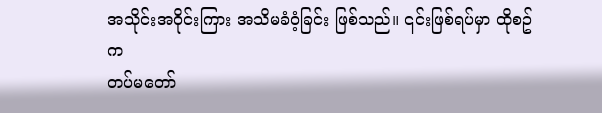အသိုင်းအဝိုင်းကြား အသိမခံဝံ့ခြင်း ဖြစ်သည်။ ၎င်းဖြစ်ရပ်မှာ ထိုစဥ်က
တပ်မတော်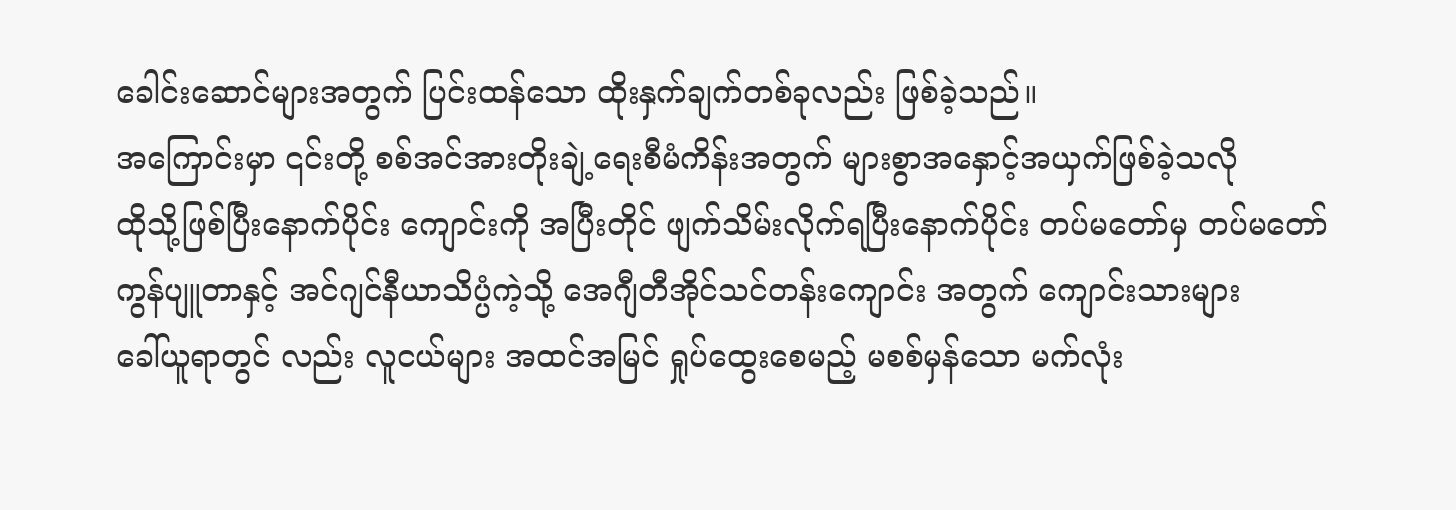ခေါင်းဆောင်များအတွက် ပြင်းထန်သော ထိုးနှက်ချက်တစ်ခုလည်း ဖြစ်ခဲ့သည်။
အကြောင်းမှာ ၎င်းတို့ စစ်အင်အားတိုးချဲ့ရေးစီမံကိန်းအတွက် များစွာအနှောင့်အယှက်ဖြစ်ခဲ့သလို
ထိုသို့ဖြစ်ပြီးနောက်ပိုင်း ကျောင်းကို အပြီးတိုင် ဖျက်သိမ်းလိုက်ရပြီးနောက်ပိုင်း တပ်မတော်မှ တပ်မတော်
ကွန်ပျူတာနှင့် အင်ဂျင်နီယာသိပ္ပံကဲ့သို့ အေဂျီတီအိုင်သင်တန်းကျောင်း အတွက် ကျောင်းသားများ
ခေါ်ယူရာတွင် လည်း လူငယ်များ အထင်အမြင် ရှုပ်ထွေးစေမည့် မစစ်မှန်သော မက်လုံး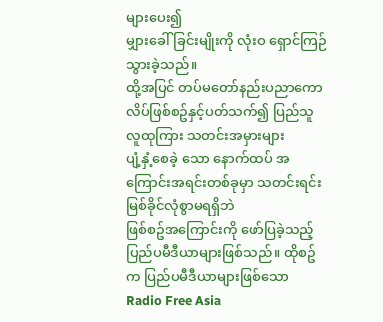များပေး၍
မျှားခေါ်ခြင်းမျိုးကို လုံးဝ ရှောင်ကြဉ်သွားခဲ့သည်။
ထို့အပြင် တပ်မတော်နည်းပညာကောလိပ်ဖြစ်စဥ်နှင့်ပတ်သက်၍ ပြည်သူလူထုကြား သတင်းအမှားများ
ပျံ့နှံ့စေခဲ့ သော နောက်ထပ် အကြောင်းအရင်းတစ်ခုမှာ သတင်းရင်းမြစ်ခိုင်လုံစွာမရရှိဘဲ
ဖြစ်စဥ်အကြောင်းကို ဖော်ပြခဲ့သည့် ပြည်ပမီဒီယာများဖြစ်သည်။ ထိုစဥ်က ပြည်ပမီဒီယာများဖြစ်သော
Radio Free Asia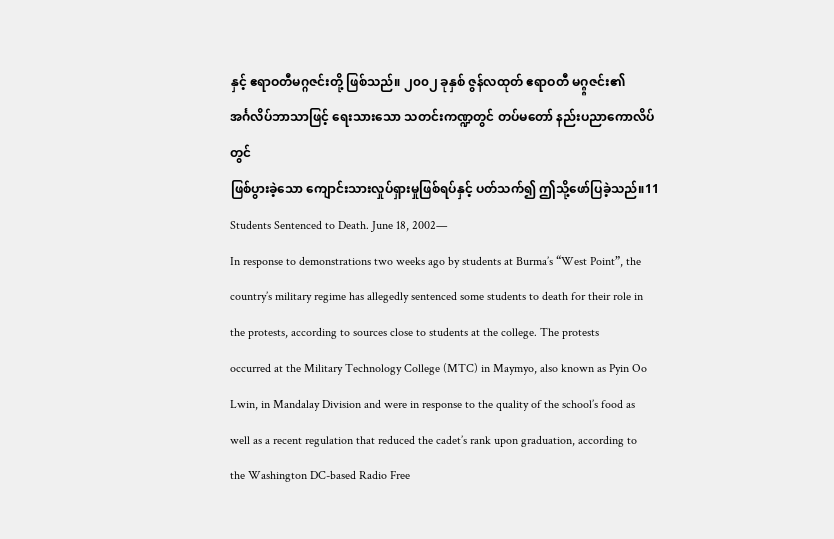နှင့် ဧရာဝတီမဂ္ဂဇင်းတို့ ဖြစ်သည်။ ၂၀၀၂ ခုနှစ် ဇွန်လထုတ် ဧရာဝတီ မဂ္ဂ္ဂဇင်း၏
အင်္ဂလိပ်ဘာသာဖြင့် ရေးသားသော သတင်းကဏ္ဍတွင် တပ်မတော် နည်းပညာကောလိပ်တွင်
ဖြစ်ပွားခဲ့သော ကျောင်းသားလှုပ်ရှားမှုဖြစ်ရပ်နှင့် ပတ်သက်၍ ဤသို့ဖော်ပြခဲ့သည်။11
Students Sentenced to Death. June 18, 2002—
In response to demonstrations two weeks ago by students at Burma’s “West Point”, the
country’s military regime has allegedly sentenced some students to death for their role in
the protests, according to sources close to students at the college. The protests
occurred at the Military Technology College (MTC) in Maymyo, also known as Pyin Oo
Lwin, in Mandalay Division and were in response to the quality of the school’s food as
well as a recent regulation that reduced the cadet’s rank upon graduation, according to
the Washington DC-based Radio Free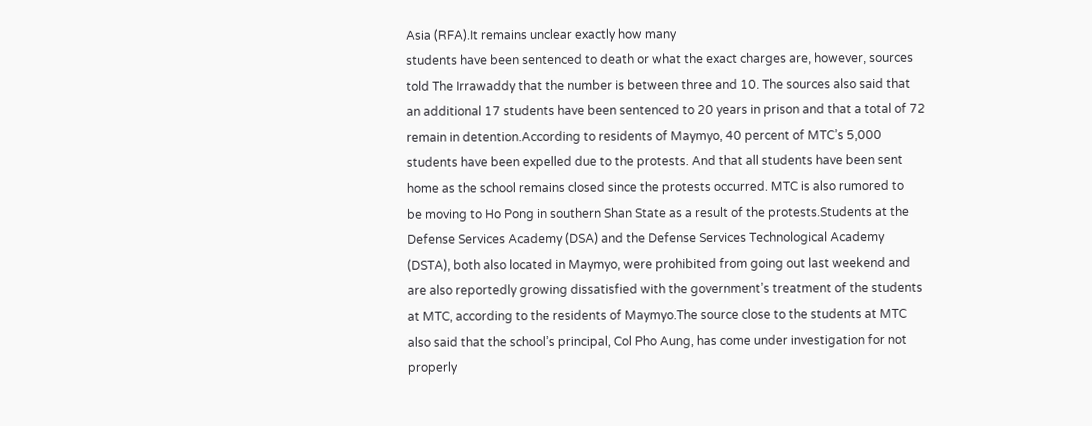Asia (RFA).It remains unclear exactly how many
students have been sentenced to death or what the exact charges are, however, sources
told The Irrawaddy that the number is between three and 10. The sources also said that
an additional 17 students have been sentenced to 20 years in prison and that a total of 72
remain in detention.According to residents of Maymyo, 40 percent of MTC’s 5,000
students have been expelled due to the protests. And that all students have been sent
home as the school remains closed since the protests occurred. MTC is also rumored to
be moving to Ho Pong in southern Shan State as a result of the protests.Students at the
Defense Services Academy (DSA) and the Defense Services Technological Academy
(DSTA), both also located in Maymyo, were prohibited from going out last weekend and
are also reportedly growing dissatisfied with the government’s treatment of the students
at MTC, according to the residents of Maymyo.The source close to the students at MTC
also said that the school’s principal, Col Pho Aung, has come under investigation for not
properly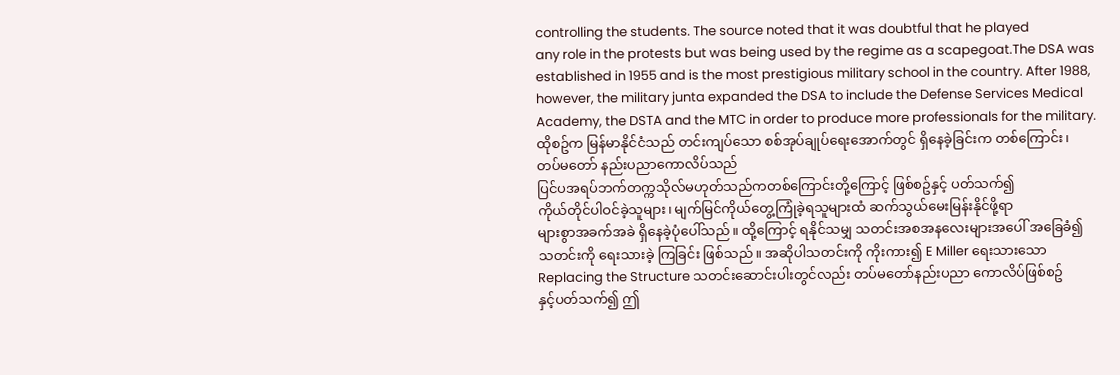controlling the students. The source noted that it was doubtful that he played
any role in the protests but was being used by the regime as a scapegoat.The DSA was
established in 1955 and is the most prestigious military school in the country. After 1988,
however, the military junta expanded the DSA to include the Defense Services Medical
Academy, the DSTA and the MTC in order to produce more professionals for the military.
ထိုစဥ်က မြန်မာနိုင်ငံသည် တင်းကျပ်သော စစ်အုပ်ချုပ်ရေးအောက်တွင် ရှိနေခဲ့ခြင်းက တစ်ကြောင်း၊
တပ်မတော် နည်းပညာကောလိပ်သည်
ပြင်ပအရပ်ဘက်တက္ကသိုလ်မဟုတ်သည်ကတစ်ကြောင်းတို့ကြောင့် ဖြစ်စဥ်နှင့် ပတ်သက်၍
ကိုယ်တိုင်ပါဝင်ခဲ့သူများ၊ မျက်မြင်ကိုယ်တွေ့ကြုံခဲ့ရသူများထံ ဆက်သွယ်မေးမြန်းနိုင်ဖို့ရာ
များစွာအခက်အခဲ ရှိနေခဲ့ပုံပေါ်သည်။ ထို့ကြောင့် ရနိုင်သမျှ သတင်းအစအနလေးများအပေါ် အခြေခံ၍
သတင်းကို ရေးသားခဲ့ ကြခြင်း ဖြစ်သည်။ အဆိုပါသတင်းကို ကိုးကား၍ E Miller ရေးသားသော
Replacing the Structure သတင်းဆောင်းပါးတွင်လည်း တပ်မတော်နည်းပညာ ကောလိပ်ဖြစ်စဥ်
နှင့်ပတ်သက်၍ ဤ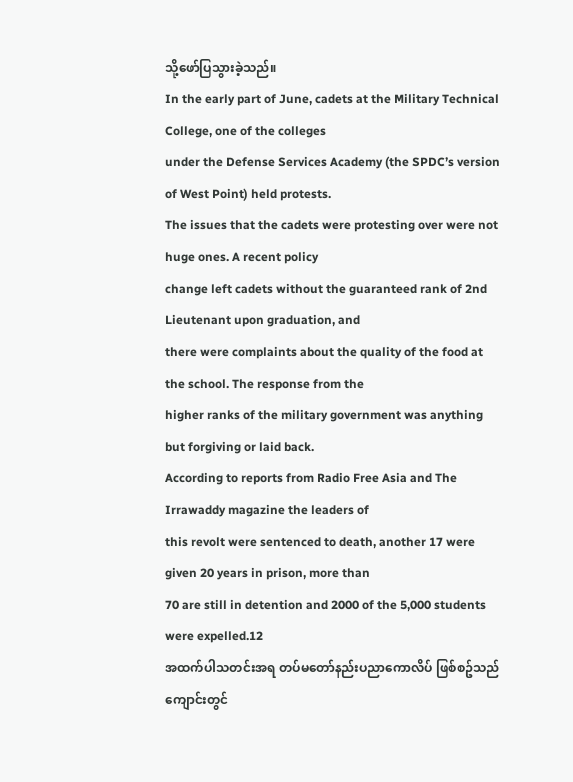သို့ဖော်ပြသွားခဲ့သည်။
In the early part of June, cadets at the Military Technical College, one of the colleges
under the Defense Services Academy (the SPDC’s version of West Point) held protests.
The issues that the cadets were protesting over were not huge ones. A recent policy
change left cadets without the guaranteed rank of 2nd Lieutenant upon graduation, and
there were complaints about the quality of the food at the school. The response from the
higher ranks of the military government was anything but forgiving or laid back.
According to reports from Radio Free Asia and The Irrawaddy magazine the leaders of
this revolt were sentenced to death, another 17 were given 20 years in prison, more than
70 are still in detention and 2000 of the 5,000 students were expelled.12
အထက်ပါသတင်းအရ တပ်မတော်နည်းပညာကောလိပ် ဖြစ်စဥ်သည် ကျောင်းတွင်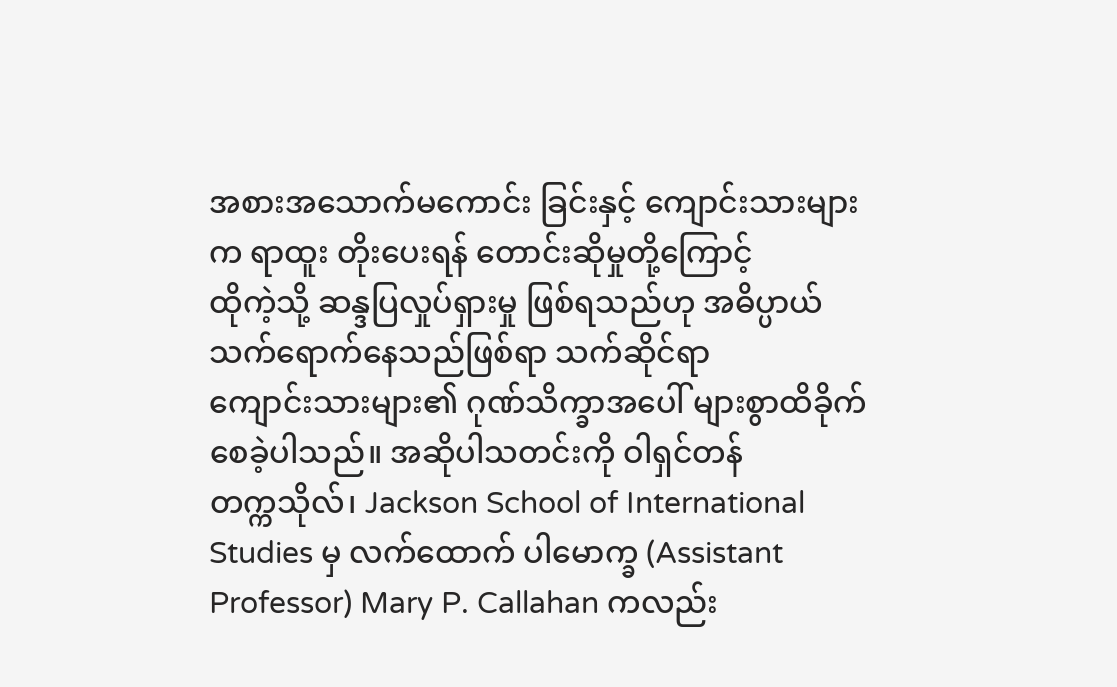အစားအသောက်မကောင်း ခြင်းနှင့် ကျောင်းသားများက ရာထူး တိုးပေးရန် တောင်းဆိုမှုတို့ကြောင့်
ထိုကဲ့သို့ ဆန္ဒပြလှုပ်ရှားမှု ဖြစ်ရသည်ဟု အဓိပ္ပာယ်သက်ရောက်နေသည်ဖြစ်ရာ သက်ဆိုင်ရာ
ကျောင်းသားများ၏ ဂုဏ်သိက္ခာအပေါ် များစွာထိခိုက်စေခဲ့ပါသည်။ အဆိုပါသတင်းကို ဝါရှင်တန်
တက္ကသိုလ်၊ Jackson School of International Studies မှ လက်ထောက် ပါမောက္ခ (Assistant
Professor) Mary P. Callahan ကလည်း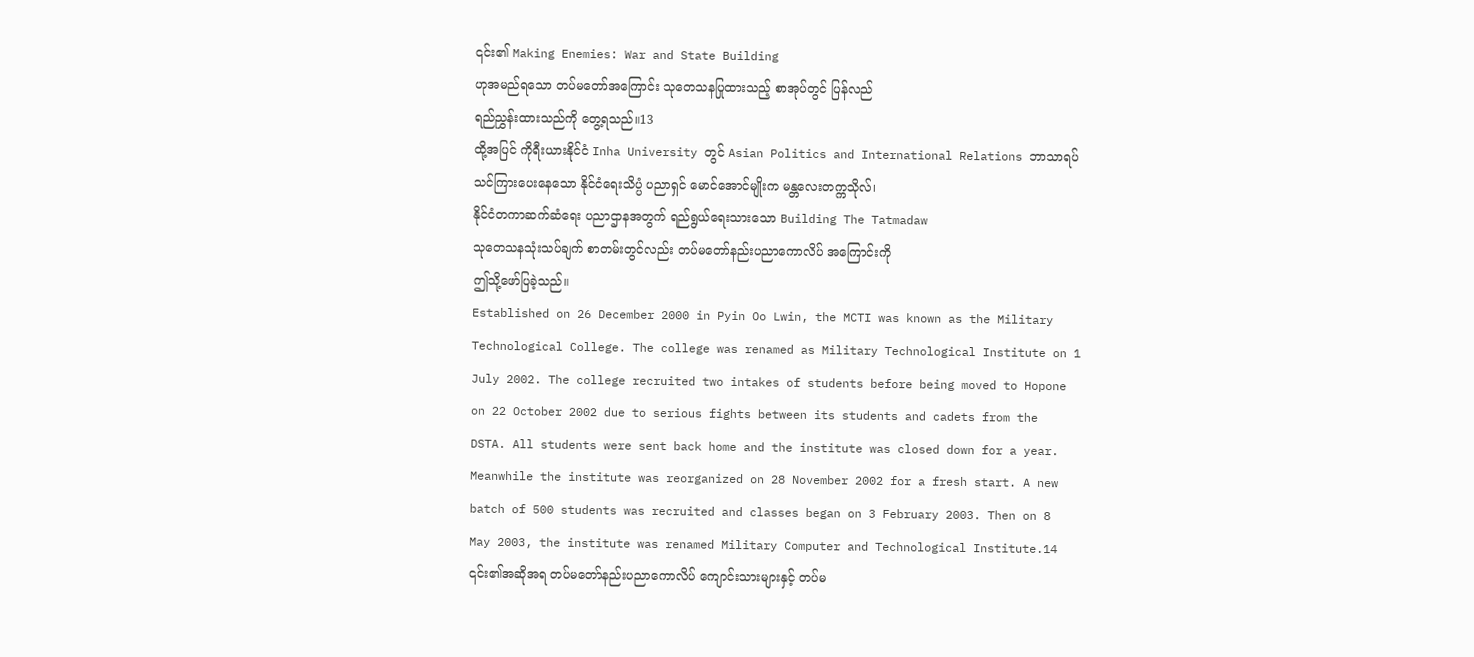၎င်း၏ Making Enemies: War and State Building
ဟုအမည်ရသော တပ်မတော်အကြောင်း သုတေသနပြုထားသည့် စာအုပ်တွင် ပြန်လည်
ရည်ညွှန်းထားသည်ကို တွေ့ရသည်။13
ထို့အပြင် ကိုရီးယားနိုင်ငံ Inha University တွင် Asian Politics and International Relations ဘာသာရပ်
သင်ကြားပေးနေသော နိုင်ငံရေးသိပ္ပံ ပညာရှင် မောင်အောင်မျိုးက မန္တလေးတက္ကသိုလ်၊
နိုင်ငံတကာဆက်ဆံရေး ပညာဌာနအတွက် ရည်ရွယ်ရေးသားသော Building The Tatmadaw
သုတေသနသုံးသပ်ချက် စာတမ်းတွင်လည်း တပ်မတော်နည်းပညာကောလိပ် အကြောင်းကို
ဤသို့ဖော်ပြခဲ့သည်။
Established on 26 December 2000 in Pyin Oo Lwin, the MCTI was known as the Military
Technological College. The college was renamed as Military Technological Institute on 1
July 2002. The college recruited two intakes of students before being moved to Hopone
on 22 October 2002 due to serious fights between its students and cadets from the
DSTA. All students were sent back home and the institute was closed down for a year.
Meanwhile the institute was reorganized on 28 November 2002 for a fresh start. A new
batch of 500 students was recruited and classes began on 3 February 2003. Then on 8
May 2003, the institute was renamed Military Computer and Technological Institute.14
၎င်း၏အဆိုအရ တပ်မတော်နည်းပညာကောလိပ် ကျောင်းသားများနှင့် တပ်မ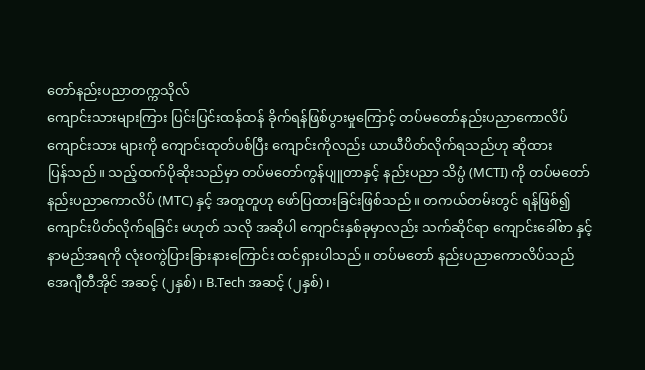တော်နည်းပညာတက္ကသိုလ်
ကျောင်းသားများကြား ပြင်းပြင်းထန်ထန် ခိုက်ရန်ဖြစ်ပွားမှုကြောင့် တပ်မတော်နည်းပညာကောလိပ်
ကျောင်းသား များကို ကျောင်းထုတ်ပစ်ပြီး ကျောင်းကိုလည်း ယာယီပိတ်လိုက်ရသည်ဟု ဆိုထား
ပြန်သည်။ သည့်ထက်ပိုဆိုးသည်မှာ တပ်မတော်ကွန်ပျူတာနှင့် နည်းပညာ သိပ္ပံ (MCTI) ကို တပ်မတော်
နည်းပညာကောလိပ် (MTC) နှင့် အတူတူဟု ဖော်ပြထားခြင်းဖြစ်သည်။ တကယ်တမ်းတွင် ရန်ဖြစ်၍
ကျောင်းပိတ်လိုက်ရခြင်း မဟုတ် သလို အဆိုပါ ကျောင်းနှစ်ခုမှာလည်း သက်ဆိုင်ရာ ကျောင်းခေါ်စာ နှင့်
နာမည်အရကို လုံးဝကွဲပြားခြားနားကြောင်း ထင်ရှားပါသည်။ တပ်မတော် နည်းပညာကောလိပ်သည်
အေဂျီတီအိုင် အဆင့် (၂နှစ်)၊ B.Tech အဆင့် (၂နှစ်)၊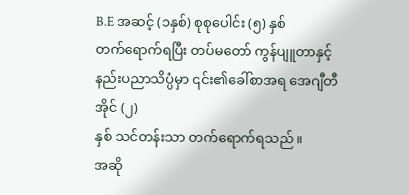B.E အဆင့် (၁နှစ်) စုစုပေါင်း (၅) နှစ်
တက်ရောက်ရပြီး တပ်မတော် ကွန်ပျူတာနှင့် နည်းပညာသိပ္ပံမှာ ၎င်း၏ခေါ်စာအရ အေဂျီတီအိုင် (၂)
နှစ် သင်တန်းသာ တက်ရောက်ရသည်။
အဆို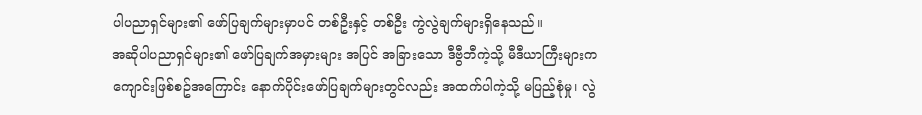ပါပညာရှင်များ၏ ဖော်ပြချက်များမှာပင် တစ်ဦးနှင့် တစ်ဦး ကွဲလွဲချက်များရှိနေသည်။
အဆိုပါပညာရှင်များ၏ ဖော်ပြချက်အမှားများ အပြင် အခြားသော ဒီဗွီဘီကဲ့သို့ မီဒီယာကြီးများက
ကျောင်းဖြစ်စဥ်အကြောင်း နောက်ပိုင်းဖော်ပြချက်များတွင်လည်း အထက်ပါကဲ့သို့ မပြည့်စုံမှု၊ လွဲ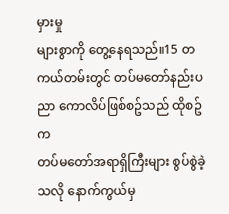မှားမှု
များစွာကို တွေ့နေရသည်။15 တကယ်တမ်းတွင် တပ်မတော်နည်းပညာ ကောလိပ်ဖြစ်စဥ်သည် ထိုစဥ်က
တပ်မတော်အရာရှိကြီးများ စွပ်စွဲခဲ့သလို နောက်ကွယ်မှ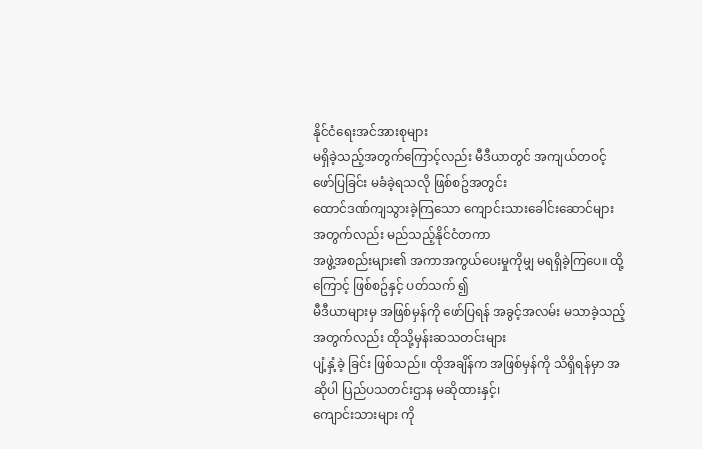နိုင်ငံရေးအင်အားစုများ
မရှိခဲ့သည့်အတွက်ကြောင့်လည်း မီဒီယာတွင် အကျယ်တဝင့် ဖော်ပြခြင်း မခံခဲ့ရသလို ဖြစ်စဥ်အတွင်း
ထောင်ဒဏ်ကျသွားခဲ့ကြသော ကျောင်းသားခေါင်းဆောင်များအတွက်လည်း မည်သည့်နိုင်ငံတကာ
အဖွဲ့အစည်းများ၏ အကာအကွယ်ပေးမှုကိုမျှ မရရှိခဲ့ကြပေ။ ထို့ကြောင့် ဖြစ်စဥ်နှင့် ပတ်သက် ၍
မီဒီယာများမှ အဖြစ်မှန်ကို ဖော်ပြရန် အခွင့်အလမ်း မသာခဲ့သည့်အတွက်လည်း ထိုသို့မှန်းဆသတင်းများ
ပျံ့နှံ့ခဲ့ ခြင်း ဖြစ်သည်။ ထိုအချိန်က အဖြစ်မှန်ကို သိရှိရန်မှာ အဆိုပါ ပြည်ပသတင်းဌာန မဆိုထားနှင့်၊
ကျောင်းသားများ ကို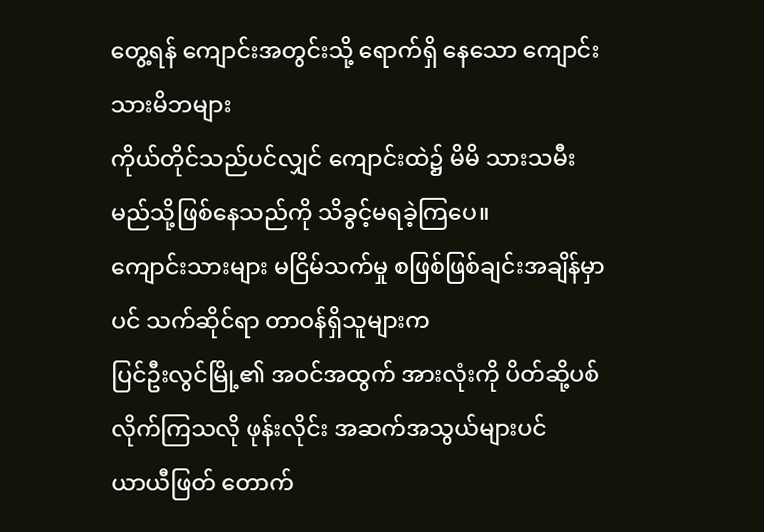တွေ့ရန် ကျောင်းအတွင်းသို့ ရောက်ရှိ နေသော ကျောင်းသားမိဘများ
ကိုယ်တိုင်သည်ပင်လျှင် ကျောင်းထဲ၌ မိမိ သားသမီး မည်သို့ဖြစ်နေသည်ကို သိခွင့်မရခဲ့ကြပေ။
ကျောင်းသားများ မငြိမ်သက်မှု စဖြစ်ဖြစ်ချင်းအချိန်မှာပင် သက်ဆိုင်ရာ တာဝန်ရှိသူများက
ပြင်ဦးလွင်မြို့၏ အဝင်အထွက် အားလုံးကို ပိတ်ဆို့ပစ်လိုက်ကြသလို ဖုန်းလိုင်း အဆက်အသွယ်များပင်
ယာယီဖြတ် တောက်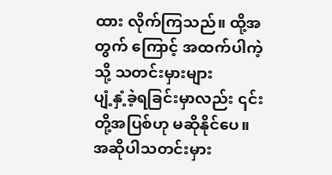ထား လိုက်ကြသည်။ ထို့အတွက် ကြောင့် အထက်ပါကဲ့သို့ သတင်းမှားများ
ပျံ့နှံ့ခဲ့ရခြင်းမှာလည်း ၎င်းတို့အပြစ်ဟု မဆိုနိုင်ပေ။
အဆိုပါသတင်းမှား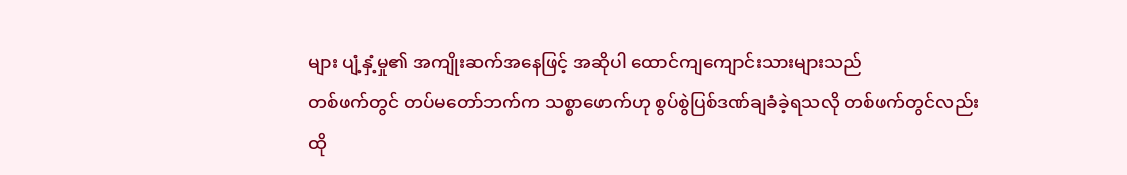များ ပျံ့နှံ့မှု၏ အကျိုးဆက်အနေဖြင့် အဆိုပါ ထောင်ကျကျောင်းသားများသည်
တစ်ဖက်တွင် တပ်မတော်ဘက်က သစ္စာဖောက်ဟု စွပ်စွဲပြစ်ဒဏ်ချခံခဲ့ရသလို တစ်ဖက်တွင်လည်း
ထို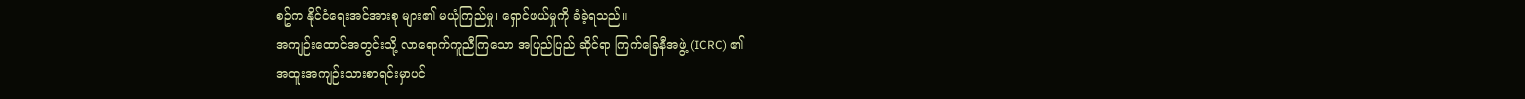စဥ်က နိုင်ငံရေးအင်အားစု များ၏ မယုံကြည်မှု၊ ရှောင်ဖယ်မှုကို ခံခဲ့ရသည်။
အကျဉ်းထောင်အတွင်းသို့ လာရောက်ကူညီကြသော အပြည်ပြည် ဆိုင်ရာ ကြက်ခြေနီအဖွဲ့ (ICRC) ၏
အထူးအကျဉ်းသားစာရင်းမှာပင်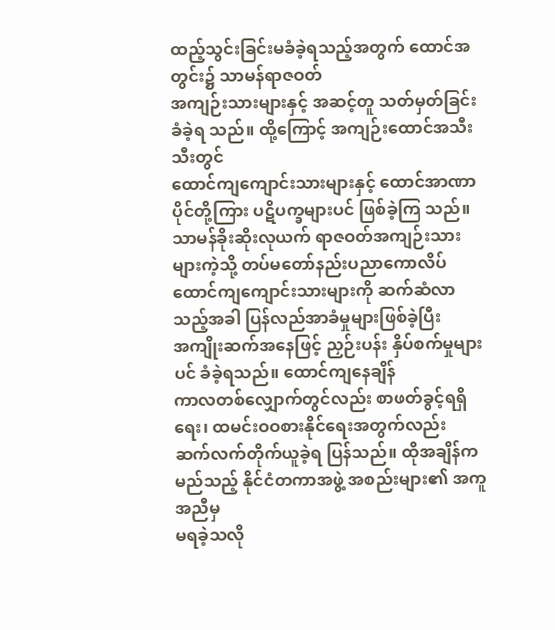ထည့်သွင်းခြင်းမခံခဲ့ရသည့်အတွက် ထောင်အတွင်း၌ သာမန်ရာဇဝတ်
အကျဉ်းသားများနှင့် အဆင့်တူ သတ်မှတ်ခြင်းခံခဲ့ရ သည်။ ထို့ကြောင့် အကျဉ်းထောင်အသီးသီးတွင်
ထောင်ကျကျောင်းသားများနှင့် ထောင်အာဏာပိုင်တို့ကြား ပဋိပက္ခများပင် ဖြစ်ခဲ့ကြ သည်။
သာမန်ခိုးဆိုးလုယက် ရာဇဝတ်အကျဉ်းသားများကဲ့သို့ တပ်မတော်နည်းပညာကောလိပ်
ထောင်ကျကျောင်းသားများကို ဆက်ဆံလာ သည့်အခါ ပြန်လည်အာခံမှုများဖြစ်ခဲ့ပြီး
အကျိုးဆက်အနေဖြင့် ညှဉ်းပန်း နှိပ်စက်မှုများပင် ခံခဲ့ရသည်။ ထောင်ကျနေချိန်
ကာလတစ်လျှောက်တွင်လည်း စာဖတ်ခွင့်ရရှိရေး၊ ထမင်းဝဝစားနိုင်ရေးအတွက်လည်း
ဆက်လက်တိုက်ယူခဲ့ရ ပြန်သည်။ ထိုအချိန်က မည်သည့် နိုင်ငံတကာအဖွဲ့ အစည်းများ၏ အကူအညီမှ
မရခဲ့သလို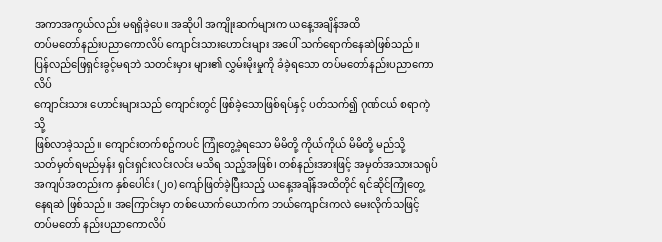အကာအကွယ်လည်း မရရှိခဲ့ပေ။ အဆိုပါ အကျိုးဆက်များက ယနေ့အချိန်အထိ
တပ်မတော်နည်းပညာကောလိပ် ကျောင်းသားဟောင်းများ အပေါ် သက်ရောက်နေဆဲဖြစ်သည်။
ပြန်လည်ဖြေရှင်းခွင့်မရဘဲ သတင်းမှား များ၏ လွှမ်းမိုးမှုကို ခံခဲ့ရသော တပ်မတော်နည်းပညာကောလိပ်
ကျောင်းသား ဟောင်းများသည် ကျောင်းတွင် ဖြစ်ခဲ့သောဖြစ်ရပ်နှင့် ပတ်သက်၍ ဂုဏ်ငယ် စရာကဲ့သို့
ဖြစ်လာခဲ့သည်။ ကျောင်းတက်စဥ်ကပင် ကြုံတွေ့ခဲ့ရသော မိမိတို့ ကိုယ်ကိုယ် မိမိတို့ မည်သို့
သတ်မှတ်ရမည်မှန်း ရှင်းရှင်းလင်းလင်း မသိရ သည့်အဖြစ်၊ တစ်နည်းအားဖြင့် အမှတ်အသားသရုပ်
အကျပ်အတည်းက နှစ်ပေါင်း (၂၀) ကျော်ဖြတ်ခဲ့ပြီးသည့် ယနေ့အချိန်အထိတိုင် ရင်ဆိုင်ကြုံတွေ့
နေရဆဲ ဖြစ်သည်။ အကြောင်းမှာ တစ်ယောက်ယောက်က ဘယ်ကျောင်းကလဲ မေးလိုက်သဖြင့်
တပ်မတော် နည်းပညာကောလိပ်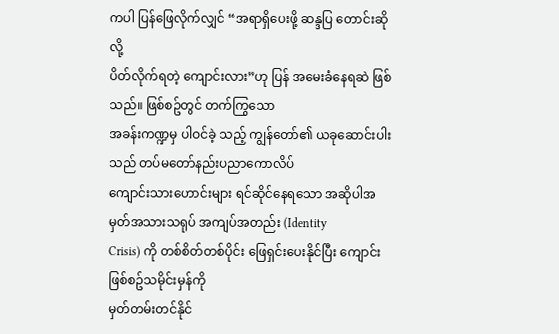ကပါ ပြန်ဖြေလိုက်လျှင် “အရာရှိပေးဖို့ ဆန္ဒပြ တောင်းဆိုလို့
ပိတ်လိုက်ရတဲ့ ကျောင်းလား”ဟု ပြန် အမေးခံနေရဆဲ ဖြစ်သည်။ ဖြစ်စဥ်တွင် တက်ကြွသော
အခန်းကဏ္ဍမှ ပါဝင်ခဲ့ သည့် ကျွန်တော်၏ ယခုဆောင်းပါးသည် တပ်မတော်နည်းပညာကောလိပ်
ကျောင်းသားဟောင်းများ ရင်ဆိုင်နေရသော အဆိုပါအမှတ်အသားသရုပ် အကျပ်အတည်း (Identity
Crisis) ကို တစ်စိတ်တစ်ပိုင်း ဖြေရှင်းပေးနိုင်ပြီး ကျောင်းဖြစ်စဥ်သမိုင်းမှန်ကို
မှတ်တမ်းတင်နိုင်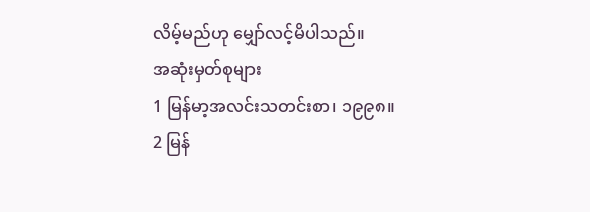လိမ့်မည်ဟု မျှော်လင့်မိပါသည်။
အဆုံးမှတ်စုများ
1 မြန်မာ့အလင်းသတင်းစာ၊ ၁၉၉၈။
2 မြန်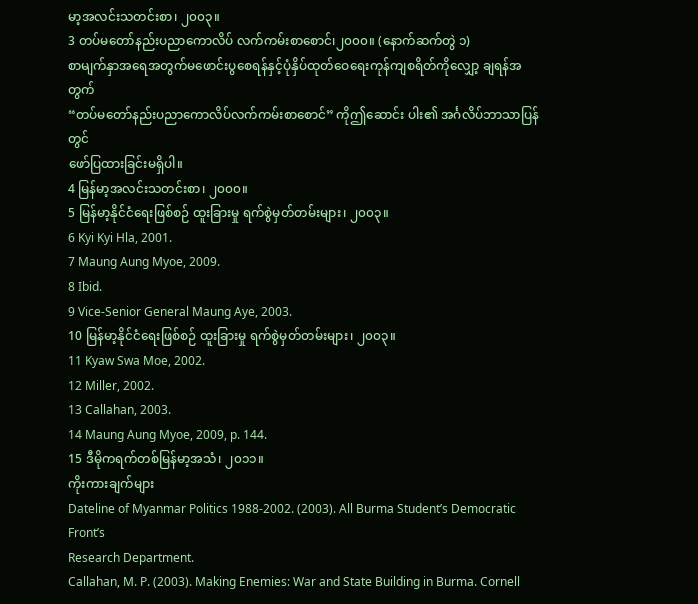မာ့အလင်းသတင်းစာ၊ ၂၀၀၃။
3 တပ်မတော်နည်းပညာကောလိပ် လက်ကမ်းစာစောင်၊၂၀၀၀။ (နောက်ဆက်တွဲ ၁)
စာမျက်နှာအရေအတွက်မဖောင်းပွစေရန်နှင့်ပုံနှိပ်ထုတ်ဝေရေးကုန်ကျစရိတ်ကိုလျှော့ ချရန်အတွက်
“တပ်မတော်နည်းပညာကောလိပ်လက်ကမ်းစာစောင်” ကိုဤဆောင်း ပါး၏ အင်္ဂလိပ်ဘာသာပြန်တွင်
ဖော်ပြထားခြင်းမရှိပါ။
4 မြန်မာ့အလင်းသတင်းစာ၊ ၂၀၀၀။
5 မြန်မာ့နိုင်ငံရေးဖြစ်စဉ် ထူးခြားမှု ရက်စွဲမှတ်တမ်းများ၊ ၂၀၀၃။
6 Kyi Kyi Hla, 2001.
7 Maung Aung Myoe, 2009.
8 Ibid.
9 Vice-Senior General Maung Aye, 2003.
10 မြန်မာ့နိုင်ငံရေးဖြစ်စဉ် ထူးခြားမှု ရက်စွဲမှတ်တမ်းများ၊ ၂၀၀၃။
11 Kyaw Swa Moe, 2002.
12 Miller, 2002.
13 Callahan, 2003.
14 Maung Aung Myoe, 2009, p. 144.
15 ဒီမိုကရက်တစ်မြန်မာ့အသံ၊ ၂၀၁၁။
ကိုးကားချက်များ
Dateline of Myanmar Politics 1988-2002. (2003). All Burma Student’s Democratic Front’s
Research Department.
Callahan, M. P. (2003). Making Enemies: War and State Building in Burma. Cornell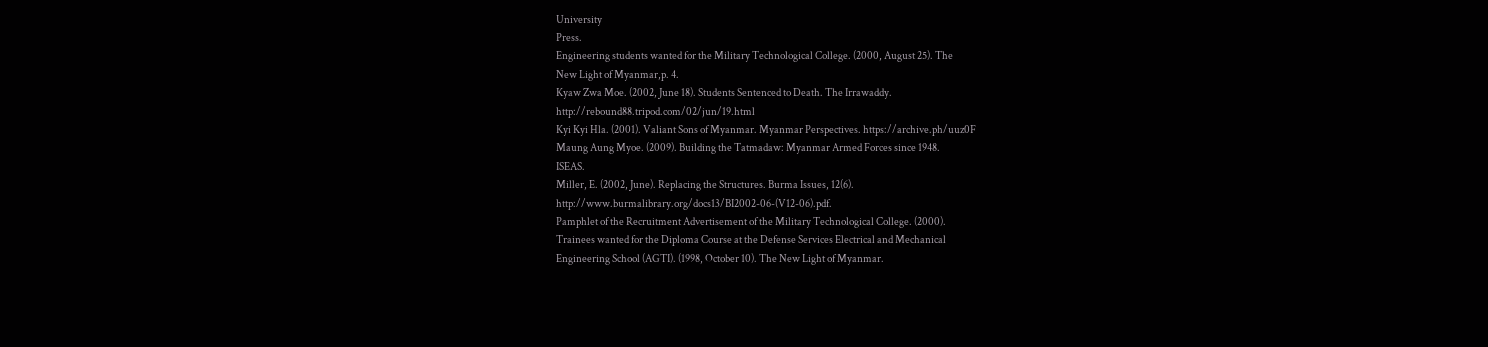University
Press.
Engineering students wanted for the Military Technological College. (2000, August 25). The
New Light of Myanmar,p. 4.
Kyaw Zwa Moe. (2002, June 18). Students Sentenced to Death. The Irrawaddy.
http://rebound88.tripod.com/02/jun/19.html
Kyi Kyi Hla. (2001). Valiant Sons of Myanmar. Myanmar Perspectives. https://archive.ph/uuz0F
Maung Aung Myoe. (2009). Building the Tatmadaw: Myanmar Armed Forces since 1948.
ISEAS.
Miller, E. (2002, June). Replacing the Structures. Burma Issues, 12(6).
http://www.burmalibrary.org/docs13/BI2002-06-(V12-06).pdf.
Pamphlet of the Recruitment Advertisement of the Military Technological College. (2000).
Trainees wanted for the Diploma Course at the Defense Services Electrical and Mechanical
Engineering School (AGTI). (1998, October 10). The New Light of Myanmar.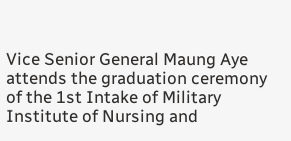Vice Senior General Maung Aye attends the graduation ceremony of the 1st Intake of Military
Institute of Nursing and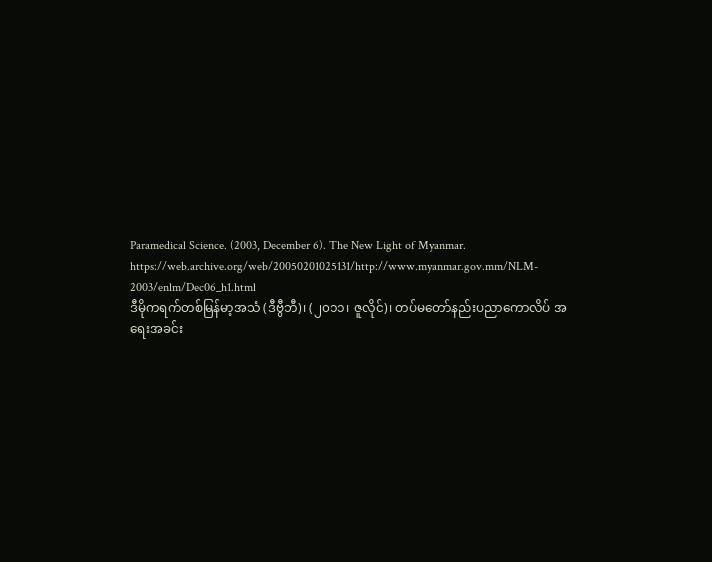Paramedical Science. (2003, December 6). The New Light of Myanmar.
https://web.archive.org/web/20050201025131/http://www.myanmar.gov.mm/NLM-
2003/enlm/Dec06_h1.html
ဒီမိုကရက်တစ်မြန်မာ့အသံ (ဒီဗွီဘီ)၊ (၂၀၁၁၊ ဇူလိုင်)၊ တပ်မတော်နည်းပညာကောလိပ် အရေးအခင်း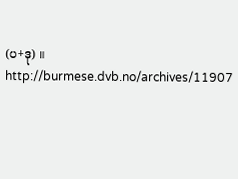(ပ+ဒု) ။ http://burmese.dvb.no/archives/11907